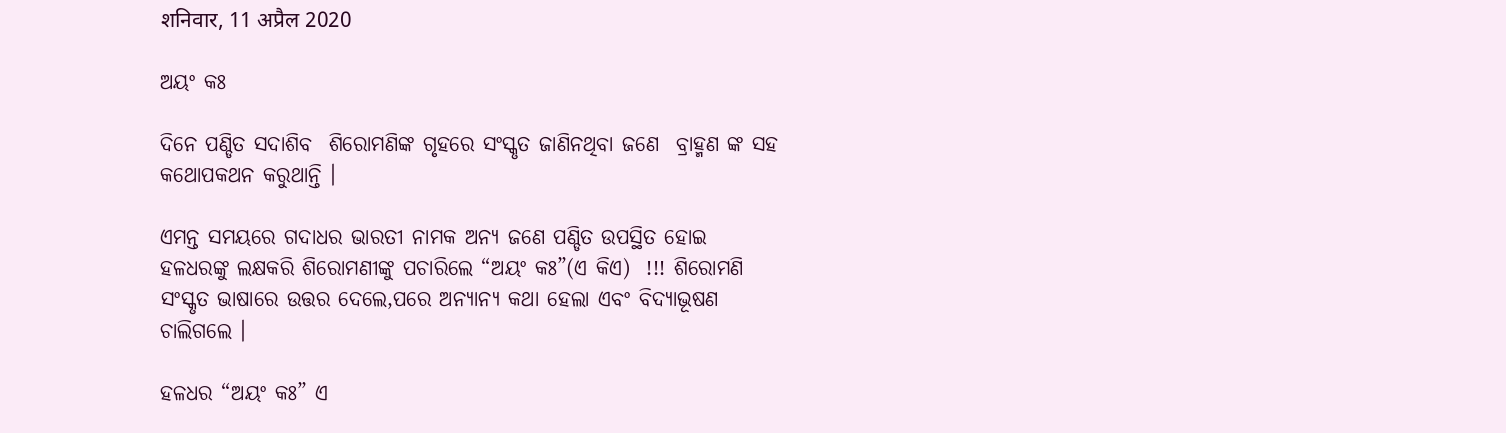शनिवार, 11 अप्रैल 2020

ଅୟଂ କଃ

ଦିନେ ପଣ୍ଡିତ ସଦାଶିବ  ଶିରୋମଣିଙ୍କ ଗୃହରେ ସଂସ୍କୃତ ଜାଣିନଥିବା ଜଣେ  ବ୍ରାହ୍ମଣ ଙ୍କ ସହ କଥୋପକଥନ କରୁଥାନ୍ତି ।

ଏମନ୍ତ ସମୟରେ ଗଦାଧର ଭାରତୀ ନାମକ ଅନ୍ୟ ଜଣେ ପଣ୍ଡିତ ଉପସ୍ଥିତ ହୋଇ ହଳଧରଙ୍କୁ ଲକ୍ଷକରି ଶିରୋମଣୀଙ୍କୁ ପଚାରିଲେ “ଅୟଂ କଃ”(ଏ କିଏ)  !!! ଶିରୋମଣି ସଂସ୍କୃତ ଭାଷାରେ ଉତ୍ତର ଦେଲେ,ପରେ ଅନ୍ୟାନ୍ୟ କଥା ହେଲା ଏବଂ ବିଦ୍ୟାଭୂଷଣ ଚାଲିଗଲେ ।

ହଳଧର “ଅୟଂ କଃ” ଏ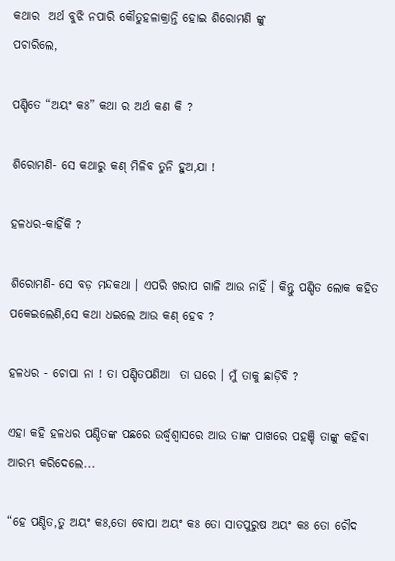କଥାର  ଅର୍ଥ ବୁଝି ନପାରି କୌତୁହଳାକ୍ରାନ୍ତି ହୋଇ ଶିରୋମଣି ଙ୍କୁ
ପଚାରିଲେ,

ପଣ୍ଡିତେ “ଅୟଂ କଃ” କଥା ର ଅର୍ଥ କଣ କି ?

ଶିରୋମଣି- ସେ କଥାରୁ କଣ୍ ମିଳିବ ତୁନି ହୁଅ,ଯା !

ହଳଧର-କାହିଁକି ?

ଶିରୋମଣି- ସେ ବଡ଼ ମନ୍ଦକଥା । ଏପରି ଖରାପ ଗାଳି ଆଉ ନାହିଁ । କିନ୍ତୁ ପଣ୍ଡିତ ଲୋକ କହିତ ପକେଇଲେଣି,ସେ କଥା ଧଇଲେ ଆଉ କଣ୍ ହେବ ?

ହଳଧର - ଚୋପା ନା ! ତା ପଣ୍ଡିତପଣିଆ  ତା ଘରେ । ମୁଁ ତାକୁ ଛାଡ଼ିବି ?

ଏହା କହି ହଳଧର ପଣ୍ଡିତଙ୍କ ପଛରେ ଉର୍ଦ୍ଧ୍ଵଶ୍ବାସରେ ଆଉ ତାଙ୍କ ପାଖରେ ପହଞ୍ଚି ତାଙ୍କୁ କହିଵା ଆରମ୍ଭ କରିଦେଲେ...

“ହେ ପଣ୍ଡିତ,ତୁ ଅୟଂ କଃ,ତୋ ବୋପା ଅୟଂ କଃ ତୋ ସାତପୁରୁଷ ଅୟଂ କଃ ତୋ ଚୌଦ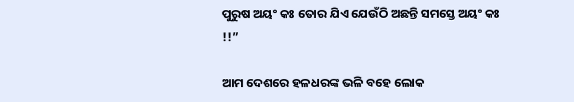ପୁରୁଷ ଅୟଂ କଃ ତୋର ଯିଏ ଯେଉଁଠି ଅଛନ୍ତି ସମସ୍ତେ ଅୟଂ କଃ !!”

ଆମ ଦେଶରେ ହଳଧରଙ୍କ ଭଳି ବହେ ଲୋକ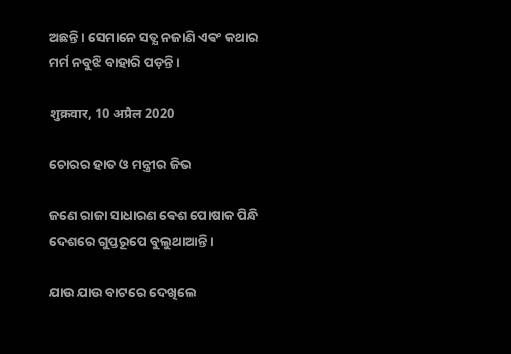ଅଛନ୍ତି । ସେମାନେ ସତ୍ଯ ନଜାଣି ଏଵଂ କଥାର ମର୍ମ ନବୁଝି ବାହାରି ପଡ଼ନ୍ତି ।

शुक्रवार, 10 अप्रैल 2020

ଚୋରର ହାତ ଓ ମନ୍ତ୍ରୀର ଜିଭ

ଜଣେ ରାଜା ସାଧାରଣ ଵେଶ ପୋଷାକ ପିନ୍ଧି ଦେଶରେ ଗୁପ୍ତରୂପେ ବୁଲୁଥାଆନ୍ତି ।

ଯାଉ ଯାଉ ବାଟରେ ଦେଖିଲେ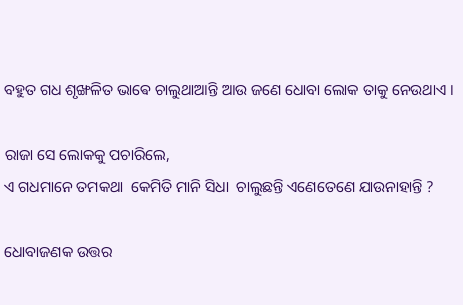ବହୁତ ଗଧ ଶୃଙ୍ଖଳିତ ଭାଵେ ଚାଲୁଥାଆନ୍ତି ଆଉ ଜଣେ ଧୋବା ଲୋକ ତାକୁ ନେଉଥାଏ ।

ରାଜା ସେ ଲୋକକୁ ପଚାରିଲେ,
ଏ ଗଧମାନେ ତମକଥା  କେମିତି ମାନି ସିଧା  ଚାଲୁଛନ୍ତି ଏଣେତେଣେ ଯାଉନାହାନ୍ତି ?

ଧୋବାଜଣକ ଉତ୍ତର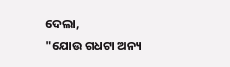ଦେଲା,
"ଯୋଉ ଗଧଟା ଅନ୍ୟ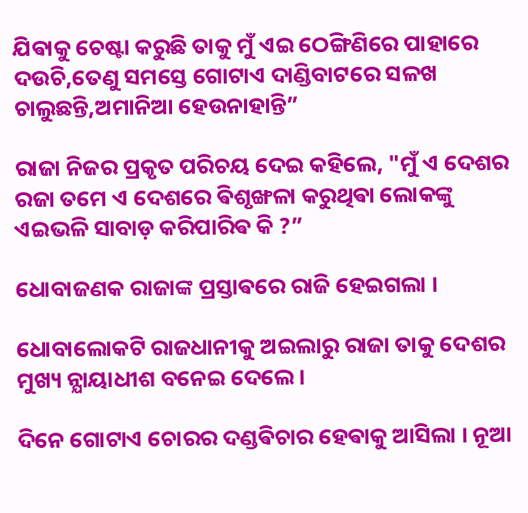ଯିଵାକୁ ଚେଷ୍ଟା କରୁଛି ତାକୁ ମୁଁ ଏଇ ଠେଙ୍ଗିଣିରେ ପାହାରେ ଦଉଚି,ତେଣୁ ସମସ୍ତେ ଗୋଟାଏ ଦାଣ୍ଡିବାଟରେ ସଳଖ ଚାଲୁଛନ୍ତି,ଅମାନିଆ ହେଉନାହାନ୍ତି”

ରାଜା ନିଜର ପ୍ରକୃତ ପରିଚୟ ଦେଇ କହିଲେ, "ମୁଁ ଏ ଦେଶର ରଜା ତମେ ଏ ଦେଶରେ ଵିଶୃଙ୍ଖଳା କରୁଥିଵା ଲୋକଙ୍କୁ ଏଇଭଳି ସାବାଡ଼ କରିପାରିଵ କି ?”

ଧୋବାଜଣକ ରାଜାଙ୍କ ପ୍ରସ୍ତାଵରେ ରାଜି ହେଇଗଲା ।

ଧୋବାଲୋକଟି ରାଜଧାନୀକୁ ଅଇଲାରୁ ରାଜା ତାକୁ ଦେଶର ମୁଖ୍ୟ ନ୍ଯାୟାଧୀଶ ବନେଇ ଦେଲେ ।

ଦିନେ ଗୋଟାଏ ଚୋରର ଦଣ୍ଡଵିଚାର ହେଵାକୁ ଆସିଲା । ନୂଆ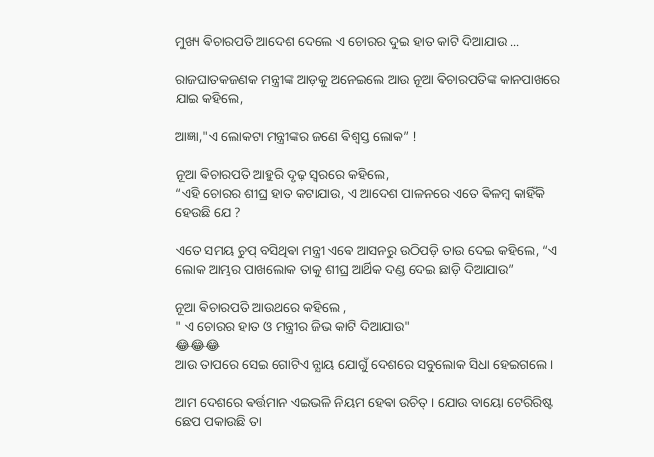ମୁଖ୍ୟ ଵିଚାରପତି ଆଦେଶ ଦେଲେ ଏ ଚୋରର ଦୁଇ ହାତ କାଟି ଦିଆଯାଉ ...

ରାଜଘାତକଜଣକ ମନ୍ତ୍ରୀଙ୍କ ଆଡ଼କୁ ଅନେଇଲେ ଆଉ ନୂଆ ଵିଚାରପତିଙ୍କ କାନପାଖରେ ଯାଇ କହିଲେ,

ଆଜ୍ଞା,"ଏ ଲୋକଟା ମନ୍ତ୍ରୀଙ୍କର ଜଣେ ଵିଶ୍ଵସ୍ତ ଲୋକ” !

ନୂଆ ଵିଚାରପତି ଆହୁରି ଦୃଢ଼ ସ୍ଵରରେ କହିଲେ,
“ଏହି ଚୋରର ଶୀଘ୍ର ହାତ କଟାଯାଉ, ଏ ଆଦେଶ ପାଳନରେ ଏତେ ଵିଳମ୍ଵ କାହିଁକି ହେଉଛି ଯେ ?

ଏତେ ସମୟ ଚୁପ୍ ବସିଥିଵା ମନ୍ତ୍ରୀ ଏଵେ ଆସନରୁ ଉଠିପଡ଼ି ତାଉ ଦେଇ କହିଲେ, “ଏ ଲୋକ ଆମ୍ଭର ପାଖଲୋକ ତାକୁ ଶୀଘ୍ର ଆର୍ଥିକ ଦଣ୍ଡ ଦେଇ ଛାଡ଼ି ଦିଆଯାଉ”

ନୂଆ ଵିଚାରପତି ଆଉଥରେ କହିଲେ ,
" ଏ ଚୋରର ହାତ ଓ ମନ୍ତ୍ରୀର ଜିଭ କାଟି ଦିଆଯାଉ"
😂😂😂
ଆଉ ତାପରେ ସେଇ ଗୋଟିଏ ନ୍ଯାୟ ଯୋଗୁଁ ଦେଶରେ ସବୁଲୋକ ସିଧା ହେଇଗଲେ ।

ଆମ ଦେଶରେ ଵର୍ତ୍ତମାନ ଏଇଭଳି ନିୟମ ହେଵା ଉଚିତ୍ । ଯୋଉ ବାୟୋ ଟେରିରିଷ୍ଟ ଛେପ ପକାଉଛି ତା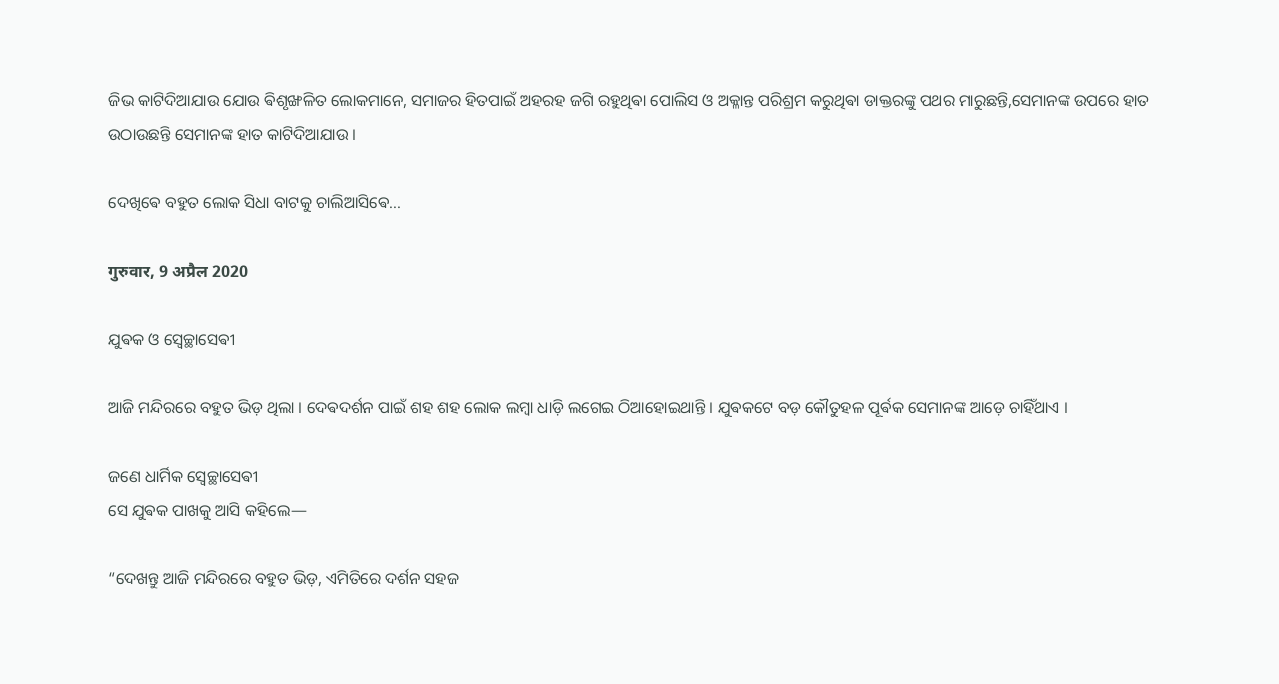ଜିଭ କାଟିଦିଆଯାଉ ଯୋଉ ଵିଶୃଙ୍ଖଳିତ ଲୋକମାନେ, ସମାଜର ହିତପାଇଁ ଅହରହ ଜଗି ରହୁଥିଵା ପୋଲିସ ଓ ଅକ୍ଳାନ୍ତ ପରିଶ୍ରମ କରୁଥିଵା ଡାକ୍ତରଙ୍କୁ ପଥର ମାରୁଛନ୍ତି,ସେମାନଙ୍କ ଉପରେ ହାତ ଉଠାଉଛନ୍ତି ସେମାନଙ୍କ ହାତ କାଟିଦିଆଯାଉ ।

ଦେଖିଵେ ବହୁତ ଲୋକ ସିଧା ବାଟକୁ ଚାଲିଆସିଵେ...

गुरुवार, 9 अप्रैल 2020

ଯୁଵକ ଓ ସ୍ଵେଚ୍ଛାସେଵୀ

ଆଜି ମନ୍ଦିରରେ ବହୁତ ଭିଡ଼ ଥିଲା । ଦେଵଦର୍ଶନ ପାଇଁ ଶହ ଶହ ଲୋକ ଲମ୍ଵା ଧାଡ଼ି ଲଗେଇ ଠିଆହୋଇଥାନ୍ତି । ଯୁଵକଟେ ବଡ଼ କୌତୁହଳ ପୂର୍ଵକ ସେମାନଙ୍କ ଆଡ଼େ ଚାହିଁଥାଏ ।

ଜଣେ ଧାର୍ମିକ ସ୍ଵେଚ୍ଛାସେଵୀ
ସେ ଯୁଵକ ପାଖକୁ ଆସି କହିଲେ—

“ଦେଖନ୍ତୁ ଆଜି ମନ୍ଦିରରେ ବହୁତ ଭିଡ଼, ଏମିତିରେ ଦର୍ଶନ ସହଜ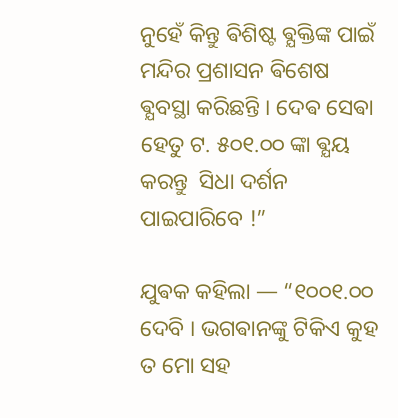ନୁହେଁ କିନ୍ତୁ ଵିଶିଷ୍ଟ ଵ୍ଯକ୍ତିଙ୍କ ପାଇଁ ମନ୍ଦିର ପ୍ରଶାସନ ଵିଶେଷ ଵ୍ଯବସ୍ଥା କରିଛନ୍ତି । ଦେଵ ସେଵା ହେତୁ ଟ. ୫୦୧.୦୦ ଙ୍କା ଵ୍ଯୟ କରନ୍ତୁ  ସିଧା ଦର୍ଶନ ପାଇପାରିବେ !”

ଯୁଵକ କହିଲା — “୧୦୦୧.୦୦ ଦେବି । ଭଗଵାନଙ୍କୁ ଟିକିଏ କୁହ ତ ମୋ ସହ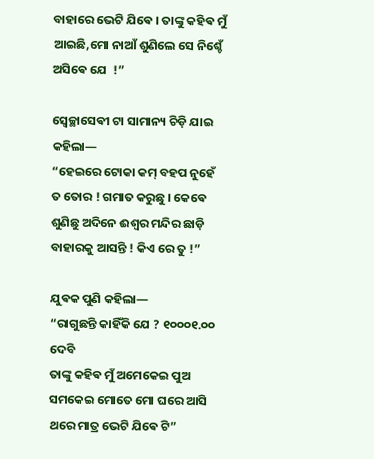ବାହାରେ ଭେଟି ଯିଵେ । ତାଙ୍କୁ କହିଵ ମୁଁ ଆଇଛି,ମୋ ନାଆଁ ଶୁଣିଲେ ସେ ନିଶ୍ଚେଁ ଅସିଵେ ଯେ  !”

ସ୍ଵେଚ୍ଛାସେଵୀ ଟା ସାମାନ୍ୟ ଚିଡ଼ି ଯାଇ କହିଲା—
“ହେଇରେ ଟୋକା କମ୍ ବହପ ନୁହେଁ ତ ତୋର ! ଗମାତ କରୁଛୁ । କେଵେ ଶୁଣିଛୁ ଅଦିନେ ଈଶ୍ଵର ମନ୍ଦିର ଛାଡ଼ି ବାହାରକୁ ଆସନ୍ତି ! କିଏ ରେ ତୁ !”

ଯୁଵକ ପୁଣି କହିଲା—
“ରାଗୁଛନ୍ତି କାହିଁକି ଯେ ? ୧୦୦୦୧.୦୦ ଦେବି
ତାଙ୍କୁ କହିଵ ମୁଁ ଅମେକେଇ ପୁଅ ସମକେଇ ମୋତେ ମୋ ଘରେ ଆସି ଥରେ ମାତ୍ର ଭେଟି ଯିଵେ ଟି”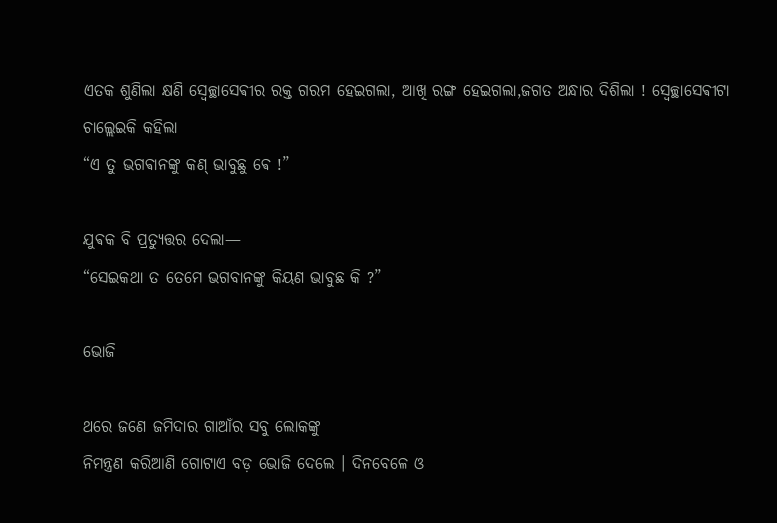ଏତକ ଶୁଣିଲା କ୍ଷଣି ସ୍ଵେଚ୍ଛାସେଵୀର ରକ୍ତ ଗରମ ହେଇଗଲା, ଆଖି ରଙ୍ଗ ହେଇଗଲା,ଜଗତ ଅନ୍ଧାର ଦିଶିଲା ! ସ୍ଵେଚ୍ଛାସେଵୀଟା ଚାଲ୍ଲେଇକି କହିଲା
“ଏ ତୁ ଭଗଵାନଙ୍କୁ କଣ୍ ଭାବୁଛୁ ଵେ !”

ଯୁଵକ ବି ପ୍ରତ୍ୟୁତ୍ତର ଦେଲା—
“ସେଇକଥା ତ ତେମେ ଭଗବାନଙ୍କୁ କିୟଣ ଭାବୁଛ କି ?”

ଭୋଜି

ଥରେ ଜଣେ ଜମିଦାର ଗାଆଁର ସବୁ ଲୋକଙ୍କୁ
ନିମନ୍ତ୍ରଣ କରିଆଣି ଗୋଟାଏ ବଡ଼ ଭୋଜି ଦେଲେ । ଦିନବେଳେ ଓ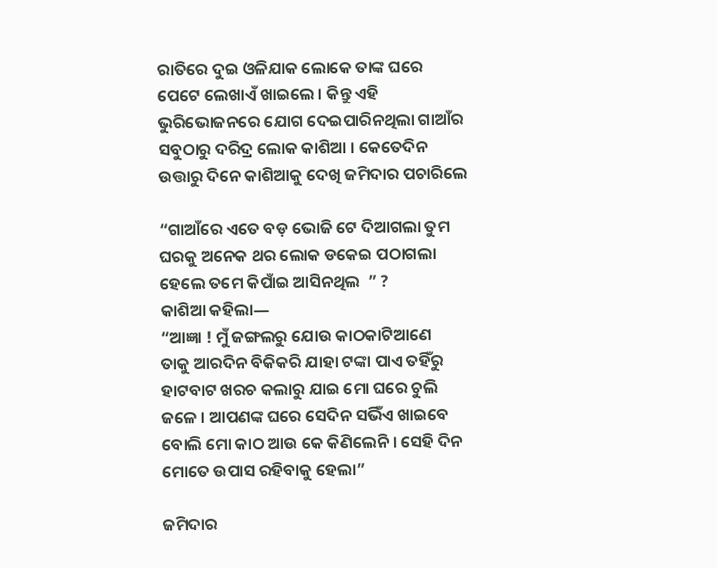ରାତିରେ ଦୁଇ ଓଳିଯାକ ଲୋକେ ତାଙ୍କ ଘରେ ପେଟେ ଲେଖାଏଁ ଖାଇଲେ । କିନ୍ତୁ ଏହି ଭୁରିଭୋଜନରେ ଯୋଗ ଦେଇପାରିନଥିଲା ଗାଆଁର ସବୁଠାରୁ ଦରିଦ୍ର ଲୋକ କାଶିଆ । କେତେଦିନ ଉତ୍ତାରୁ ଦିନେ କାଶିଆକୁ ଦେଖି ଜମିଦାର ପଚାରିଲେ

“ଗାଆଁରେ ଏତେ ବଡ଼ ଭୋଜି ଟେ ଦିଆଗଲା ତୁମ ଘରକୁ ଅନେକ ଥର ଲୋକ ଡକେଇ ପଠାଗଲା ହେଲେ ତମେ କିପାଁଇ ଆସିନଥିଲ  ” ?
କାଶିଆ କହିଲା―
“ଆଜ୍ଞା ! ମୁଁ ଜଙ୍ଗଲରୁ ଯୋଉ କାଠକାଟିଆଣେ
ତାକୁ ଆରଦିନ ବିକିକରି ଯାହା ଟଙ୍କା ପାଏ ତହିଁରୁ ହାଟବାଟ ଖରଚ କଲାରୁ ଯାଇ ମୋ ଘରେ ଚୁଲି ଜଳେ । ଆପଣଙ୍କ ଘରେ ସେଦିନ ସଭିଁଏ ଖାଇବେ ବୋଲି ମୋ କାଠ ଆଉ କେ କିଣିଲେନି । ସେହି ଦିନ ମୋତେ ଉପାସ ରହିବାକୁ ହେଲା”

ଜମିଦାର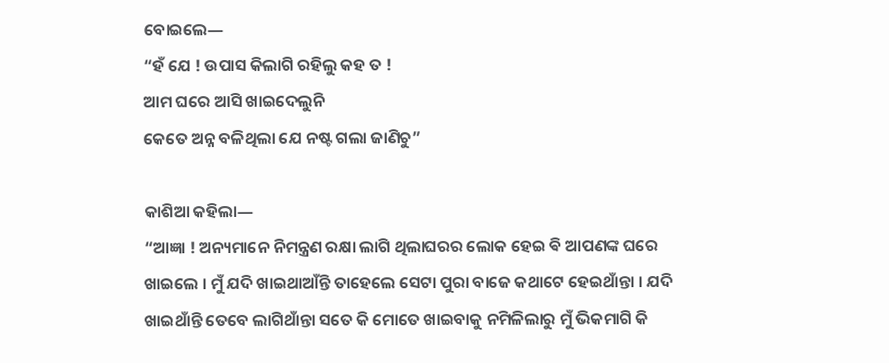ବୋଇଲେ―
“ହଁ ଯେ ! ଉପାସ କିଲାଗି ରହିଲୁ କହ ତ !
ଆମ ଘରେ ଆସି ଖାଇଦେଲୁନି
କେତେ ଅନ୍ନ ବଳିଥିଲା ଯେ ନଷ୍ଟ ଗଲା ଜାଣିଚୁ”

କାଶିଆ କହିଲା―
“ଆଜ୍ଞା ! ଅନ୍ୟମାନେ ନିମନ୍ତ୍ରଣ ରକ୍ଷା ଲାଗି ଥିଲାଘରର ଲୋକ ହେଇ ଵି ଆପଣଙ୍କ ଘରେ ଖାଇଲେ । ମୁଁ ଯଦି ଖାଇଥାଆଁନ୍ତି ତାହେଲେ ସେଟା ପୁରା ବାଜେ କଥାଟେ ହେଇଥାଁନ୍ତା । ଯଦି ଖାଇଥାଁନ୍ତି ତେବେ ଲାଗିଥାଁନ୍ତା ସତେ କି ମୋତେ ଖାଇବାକୁ ନମିଳିଲାରୁ ମୁଁ ଭିକମାଗି କି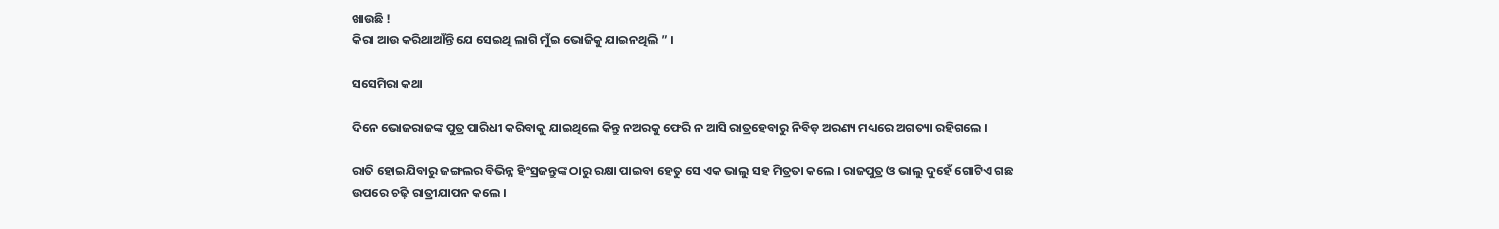ଖାଉଛି !
କିରା ଆଉ କରିଥାଆଁନ୍ତି ଯେ ସେଇଥି ଲାଗି ମୁଁଇ ଭୋଜିକୁ ଯାଇନଥିଲି ” ।

ସସେମିରା କଥା

ଦିନେ ଭୋଜରାଜଙ୍କ ପୁତ୍ର ପାରିଧୀ କରିବାକୁ ଯାଇଥିଲେ କିନ୍ତୁ ନଅରକୁ ଫେରି ନ ଆସି ରାତ୍ରହେବାରୁ ନିବିଡ଼ ଅରଣ୍ୟ ମଧ୍ୟରେ ଅଗତ୍ୟା ରହିଗଲେ ।

ରାତି ହୋଇଯିବାରୁ ଜଙ୍ଗଲର ବିଭିନ୍ନ ହିଂସ୍ରଜନ୍ତୁଙ୍କ ଠାରୁ ରକ୍ଷା ପାଇବା ହେତୁ ସେ ଏକ ଭାଲୁ ସହ ମିତ୍ରତା କଲେ । ରାଜପୁତ୍ର ଓ ଭାଲୁ ଦୁହେଁ ଗୋଟିଏ ଗଛ ଉପରେ ଚଢ଼ି ରାତ୍ରୀଯାପନ କଲେ ।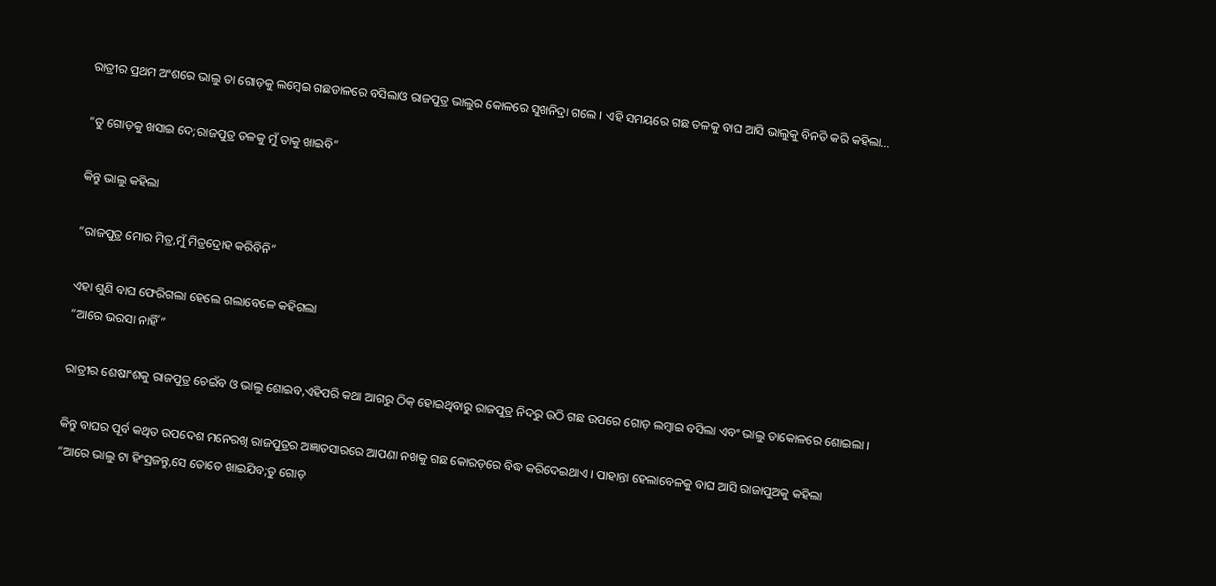ରାତ୍ରୀର ପ୍ରଥମ ଅଂଶରେ ଭାଲୁ ତା ଗୋଡ଼କୁ ଲମ୍ଵେଇ ଗଛଡାଳରେ ବସିଲାଓ ରାଜପୁତ୍ର ଭାଲୁର କୋଳରେ ସୁଖନିଦ୍ରା ଗଲେ । ଏହି ସମୟରେ ଗଛ ତଳକୁ ବାଘ ଆସି ଭାଲୁକୁ ବିନତି କରି କହିଲା…

“ତୁ ଗୋଡ଼କୁ ଖସାଇ ଦେ;ରାଜପୁତ୍ର ତଳକୁ ମୁଁ ତାକୁ ଖାଇବି”

କିନ୍ତୁ ଭାଲୁ କହିଲା

“ରାଜପୁତ୍ର ମୋର ମିତ୍ର,ମୁଁ ମିତ୍ରଦ୍ରୋହ କରିବିନି”

ଏହା ଶୁଣି ବାଘ ଫେରିଗଲା ହେଲେ ଗଲାବେଳେ କହିଗଲା
“ଆରେ ଭରସା ନାହିଁ”

ରାତ୍ରୀର ଶେଷାଂଶକୁ ରାଜପୁତ୍ର ଚେଇଁବ ଓ ଭାଲୁ ଶୋଇବ,ଏହିପରି କଥା ଆଗରୁ ଠିକ୍ ହୋଇଥିବାରୁ ରାଜପୁତ୍ର ନିଦରୁ ଉଠି ଗଛ ଉପରେ ଗୋଡ଼ ଲମ୍ବାଇ ବସିଲା ଏବଂ ଭାଲୁ ତାକୋଳରେ ଶୋଇଲା ।

କିନ୍ତୁ ବାଘର ପୂର୍ବ କଥିତ ଉପଦେଶ ମନେରଖି ରାଜପୁତ୍ରର ଅଜ୍ଞାତସାରରେ ଆପଣା ନଖକୁ ଗଛ କୋରଡ଼ରେ ବିଦ୍ଧ କରିଦେଇଥାଏ । ପାହାନ୍ତା ହେଲାବେଳକୁ ବାଘ ଆସି ରାଜାପୁଅକୁ କହିଲା
“ଆରେ ଭାଲୁ ଟା ହିଂସ୍ରଜନ୍ତୁ,ସେ ତୋତେ ଖାଇଯିବ;ତୁ ଗୋଡ଼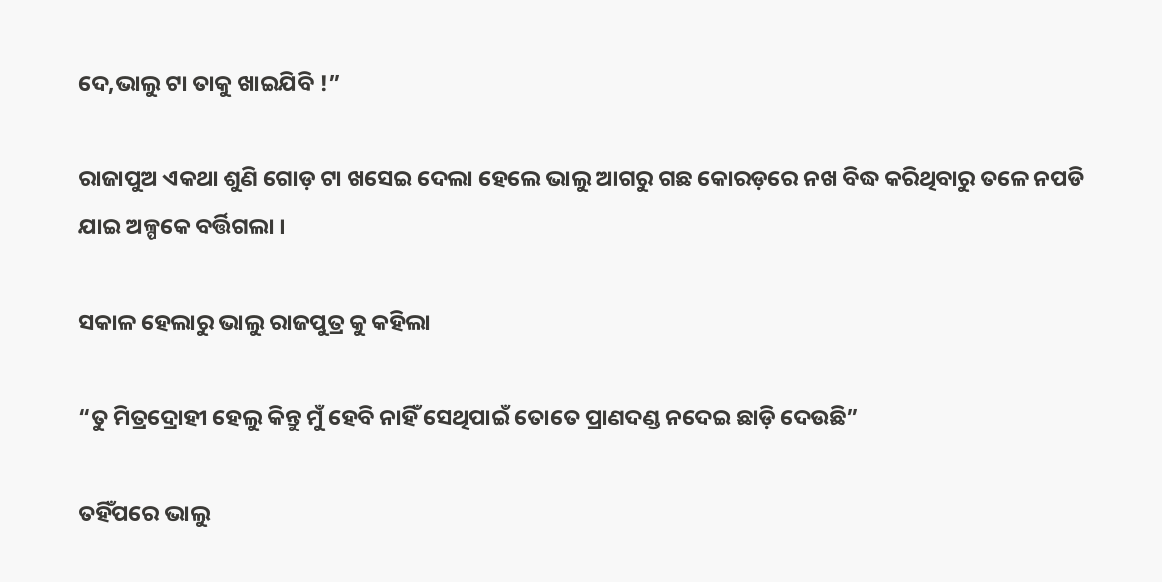ଦେ,ଭାଲୁ ଟା ତାକୁ ଖାଇଯିବି !”

ରାଜାପୁଅ ଏକଥା ଶୁଣି ଗୋଡ଼ ଟା ଖସେଇ ଦେଲା ହେଲେ ଭାଲୁ ଆଗରୁ ଗଛ କୋରଡ଼ରେ ନଖ ବିଦ୍ଧ କରିଥିବାରୁ ତଳେ ନପଡି ଯାଇ ଅଳ୍ପକେ ବର୍ତ୍ତିଗଲା ।

ସକାଳ ହେଲାରୁ ଭାଲୁ ରାଜପୁତ୍ର କୁ କହିଲା

“ତୁ ମିତ୍ରଦ୍ରୋହୀ ହେଲୁ କିନ୍ତୁ ମୁଁ ହେବି ନାହିଁ ସେଥିପାଇଁ ତୋତେ ପ୍ରାଣଦଣ୍ଡ ନଦେଇ ଛାଡ଼ି ଦେଉଛି”

ତହିଁପରେ ଭାଲୁ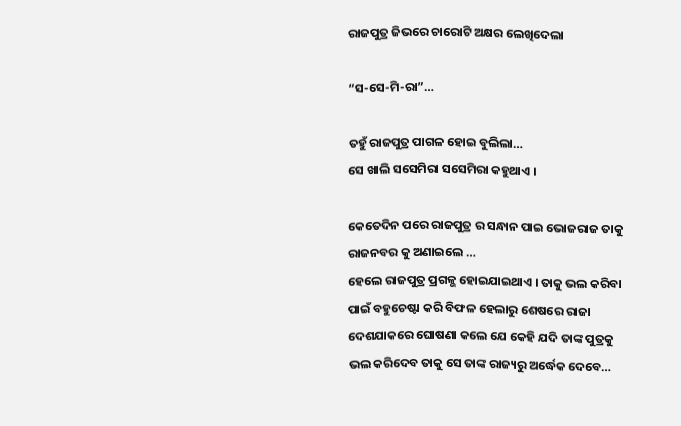ରାଜପୁତ୍ର ଜିଭରେ ଚାରୋଟି ଅକ୍ଷର ଲେଖିଦେଲା

“ସ-ସେ-ମି-ରା”…

ତହୁଁ ରାଜପୁତ୍ର ପାଗଳ ହୋଇ ବୁଲିଲା…
ସେ ଖାଲି ସସେମିରା ସସେମିରା କହୁଥାଏ ।

କେତେଦିନ ପରେ ରାଜପୁତ୍ର ର ସନ୍ଧାନ ପାଇ ଭୋଜରାଜ ତାକୁ ରାଜନବର କୁ ଅଣାଇଲେ …
ହେଲେ ରାଜପୁତ୍ର ପ୍ରଗଳ୍ଭ ହୋଇଯାଇଥାଏ । ତାକୁ ଭଲ କରିବା ପାଇଁ ବହୁଚେଷ୍ଟା କରି ବିଫଳ ହେଲାରୁ ଶେଷରେ ରାଜା ଦେଶଯାକରେ ଘୋଷଣା କଲେ ଯେ କେହି ଯଦି ତାଙ୍କ ପୁତ୍ରକୁ ଭଲ କରିଦେବ ତାକୁ ସେ ତାଙ୍କ ରାଜ୍ୟରୁ ଅର୍ଦ୍ଧେକ ଦେବେ…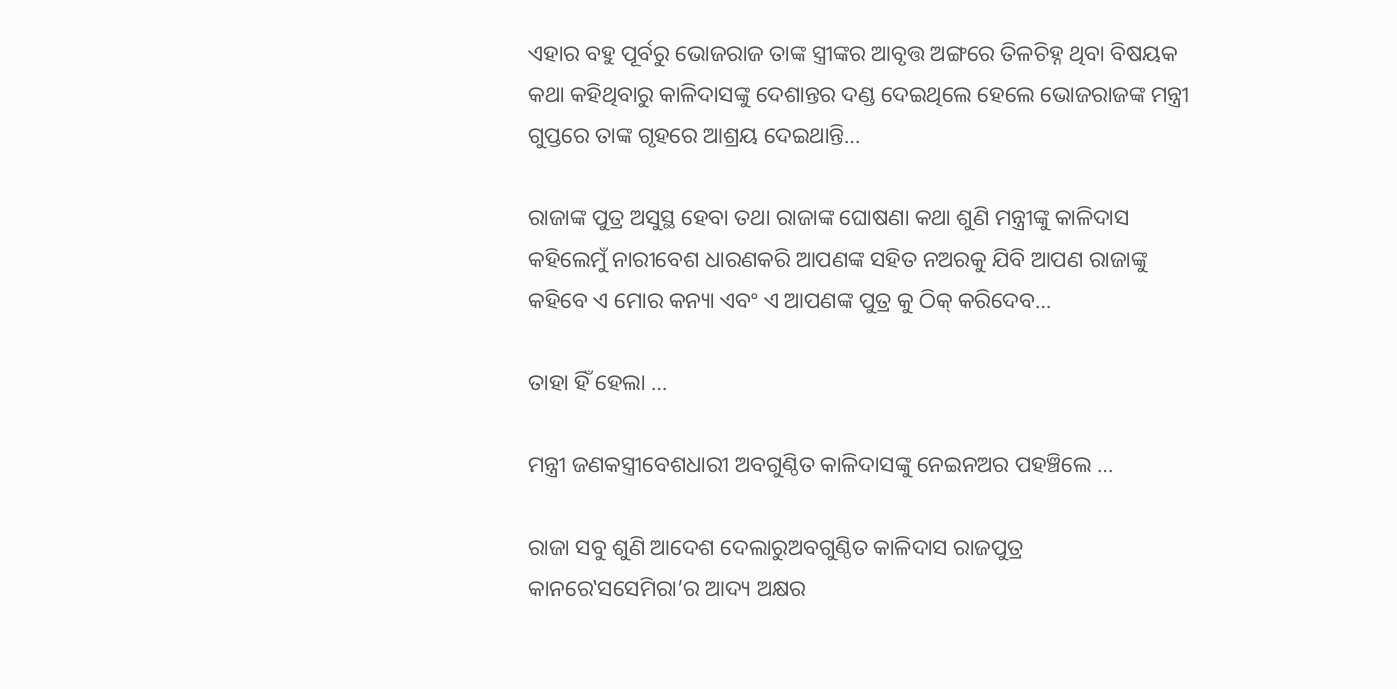ଏହାର ବହୁ ପୂର୍ବରୁ ଭୋଜରାଜ ତାଙ୍କ ସ୍ତ୍ରୀଙ୍କର ଆବୃତ୍ତ ଅଙ୍ଗରେ ତିଳଚିହ୍ନ ଥିବା ବିଷୟକ କଥା କହିଥିବାରୁ କାଳିଦାସଙ୍କୁ ଦେଶାନ୍ତର ଦଣ୍ଡ ଦେଇଥିଲେ ହେଲେ ଭୋଜରାଜଙ୍କ ମନ୍ତ୍ରୀ ଗୁପ୍ତରେ ତାଙ୍କ ଗୃହରେ ଆଶ୍ରୟ ଦେଇଥାନ୍ତି…

ରାଜାଙ୍କ ପୁତ୍ର ଅସୁସ୍ଥ ହେବା ତଥା ରାଜାଙ୍କ ଘୋଷଣା କଥା ଶୁଣି ମନ୍ତ୍ରୀଙ୍କୁ କାଳିଦାସ କହିଲେମୁଁ ନାରୀବେଶ ଧାରଣକରି ଆପଣଙ୍କ ସହିତ ନଅରକୁ ଯିବି ଆପଣ ରାଜାଙ୍କୁ କହିବେ ଏ ମୋର କନ୍ୟା ଏବଂ ଏ ଆପଣଙ୍କ ପୁତ୍ର କୁ ଠିକ୍ କରିଦେବ…

ତାହା ହିଁ ହେଲା …

ମନ୍ତ୍ରୀ ଜଣକସ୍ତ୍ରୀବେଶଧାରୀ ଅବଗୁଣ୍ଠିତ କାଳିଦାସଙ୍କୁ ନେଇନଅର ପହଞ୍ଚିଲେ …

ରାଜା ସବୁ ଶୁଣି ଆଦେଶ ଦେଲାରୁଅବଗୁଣ୍ଠିତ କାଳିଦାସ ରାଜପୁତ୍ର କାନରେ‛ସସେମିରା’ର ଆଦ୍ୟ ଅକ୍ଷର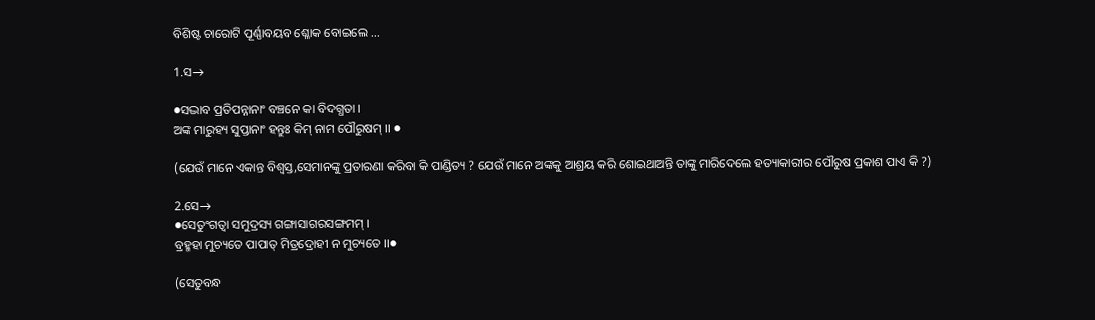ବିଶିଷ୍ଟ ଚାରୋଟି ପୂର୍ଣ୍ଣାବୟବ ଶ୍ଳୋକ ବୋଇଲେ ...

1.ସ→

●ସଦ୍ଭାବ ପ୍ରତିପନ୍ନାନାଂ ବଞ୍ଚନେ କା ବିଦଗ୍ଧତା ।
ଅଙ୍କ ମାରୁହ୍ୟ ସୁପ୍ତାନାଂ ହନ୍ତୁଃ କିମ୍ ନାମ ପୌରୁଷମ୍ ।। ●

(ଯେଉଁ ମାନେ ଏକାନ୍ତ ବିଶ୍ଵସ୍ତ,ସେମାନଙ୍କୁ ପ୍ରତାରଣା କରିବା କି ପାଣ୍ଡିତ୍ୟ ? ଯେଉଁ ମାନେ ଅଙ୍କକୁ ଆଶ୍ରୟ କରି ଶୋଇଥାଅନ୍ତି ତାଙ୍କୁ ମାରିଦେଲେ ହତ୍ୟାକାରୀର ପୌରୁଷ ପ୍ରକାଶ ପାଏ କି ?)

2.ସେ→
●ସେତୁଂଗତ୍ଵା ସମୁଦ୍ରସ୍ୟ ଗଙ୍ଗାସାଗରସଙ୍ଗମମ୍ ।
ବ୍ରହ୍ମହା ମୁଚ୍ୟତେ ପାପାତ୍ ମିତ୍ରଦ୍ରୋହୀ ନ ମୁଚ୍ୟତେ ।।●

(ସେତୁବନ୍ଧ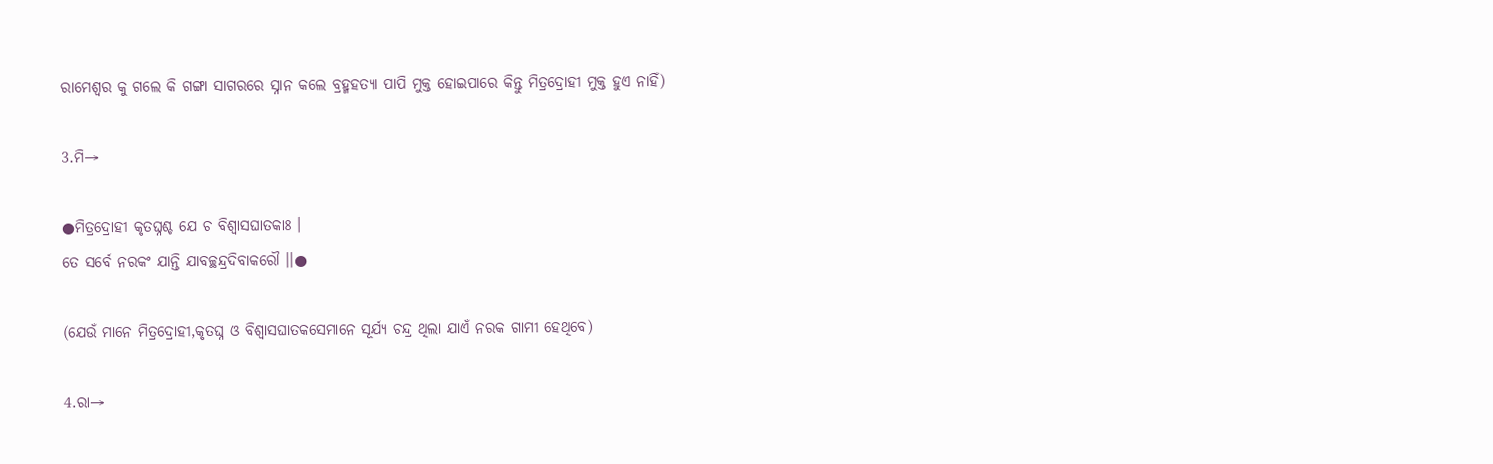ରାମେଶ୍ଵର କୁ ଗଲେ କି ଗଙ୍ଗା ସାଗରରେ ସ୍ନାନ କଲେ ବ୍ରହ୍ମହତ୍ୟା ପାପି ମୁକ୍ତ ହୋଇପାରେ କିନ୍ତୁ ମିତ୍ରଦ୍ରୋହୀ ମୁକ୍ତ ହୁଏ ନାହିଁ)

3.ମି→

●ମିତ୍ରଦ୍ରୋହୀ କୃତଘ୍ନଶ୍ଚ ଯେ ଚ ବିଶ୍ଵାସଘାତକାଃ ।
ତେ ସର୍ବେ ନରକଂ ଯାନ୍ତି ଯାବଚ୍ଛନ୍ଦ୍ରଦିବାକରୌ ।।●

(ଯେଉଁ ମାନେ ମିତ୍ରଦ୍ରୋହୀ,କୃତଘ୍ନ ଓ ବିଶ୍ଵାସଘାତକସେମାନେ ସୂର୍ଯ୍ୟ ଚନ୍ଦ୍ର ଥିଲା ଯାଏଁ ନରକ ଗାମୀ ହେଥିବେ)

4.ରା→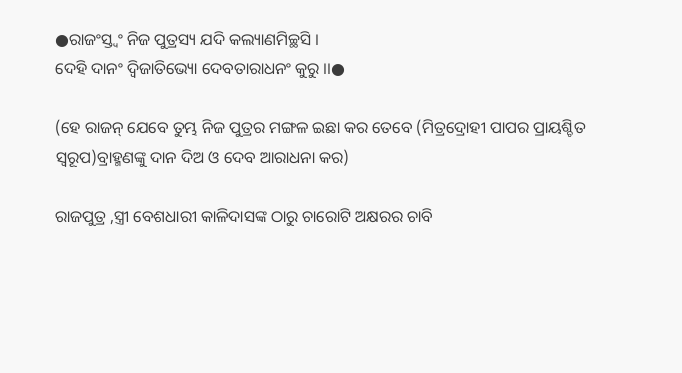●ରାଜଂସ୍ତ୍ଵଂ ନିଜ ପୁତ୍ରସ୍ୟ ଯଦି କଲ୍ୟାଣମିଚ୍ଛସି ।
ଦେହି ଦାନଂ ଦ୍ବିଜାତିଭ୍ୟୋ ଦେବତାରାଧନଂ କୁରୁ ।।●

(ହେ ରାଜନ୍ ଯେବେ ତୁମ୍ଭ ନିଜ ପୁତ୍ରର ମଙ୍ଗଳ ଇଛା କର ତେବେ (ମିତ୍ରଦ୍ରୋହୀ ପାପର ପ୍ରାୟଶ୍ଚିତ ସ୍ଵରୂପ)ବ୍ରାହ୍ମଣଙ୍କୁ ଦାନ ଦିଅ ଓ ଦେବ ଆରାଧନା କର)

ରାଜପୁତ୍ର ,ସ୍ତ୍ରୀ ବେଶଧାରୀ କାଳିଦାସଙ୍କ ଠାରୁ ଚାରୋଟି ଅକ୍ଷରର ଚାବି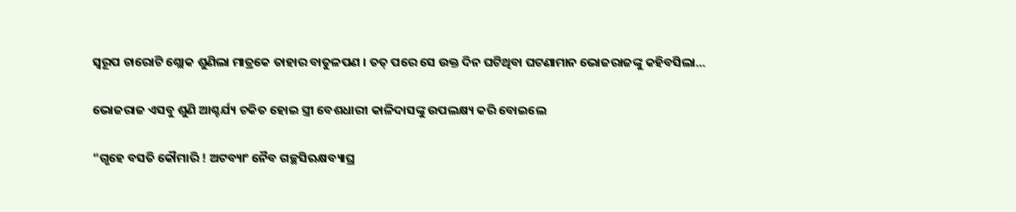ସ୍ଵରୂପ ଚାରୋଟି ଶ୍ଲୋକ ଶୁଣିଲା ମାତ୍ରକେ ତାହାର ବାତୁଳପଣ । ତତ୍ ପରେ ସେ ଉକ୍ତ ଦିନ ଘଟିଥିବା ଘଟଣାମାନ ଭୋଜରାଜଙ୍କୁ କହିବସିଲା…

ଭୋଜରାଜ ଏସବୁ ଶୁଣି ଆଶ୍ଚର୍ଯ୍ୟ ଚକିତ ହୋଇ ସ୍ତ୍ରୀ ବେଶଧାରୀ କାଳିଦାସଙ୍କୁ ଉପଲକ୍ଷ୍ୟ କରି ବୋଇଲେ

“ଗୃହେ ବସତି କୌମାରି ! ଅଟବ୍ୟାଂ ନୈବ ଗଚ୍ଛସିଋକ୍ଷବ୍ୟାଘ୍ର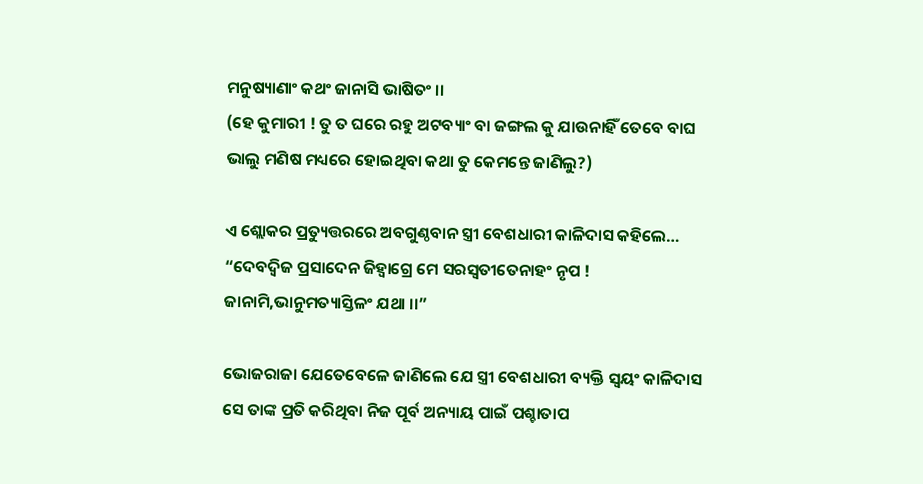ମନୁଷ୍ୟାଣାଂ କଥଂ ଜାନାସି ଭାଷିତଂ ।।
(ହେ କୁମାରୀ ! ତୁ ତ ଘରେ ରହୁ ଅଟବ୍ୟାଂ ବା ଜଙ୍ଗଲ କୁ ଯାଉନାହିଁ ତେବେ ବାଘ ଭାଲୁ ମଣିଷ ମଧ୍ୟରେ ହୋଇଥିବା କଥା ତୁ କେମନ୍ତେ ଜାଣିଲୁ?)

ଏ ଶ୍ଲୋକର ପ୍ରତ୍ୟୁତ୍ତରରେ ଅବଗୁଣ୍ଠବାନ ସ୍ତ୍ରୀ ବେଶଧାରୀ କାଳିଦାସ କହିଲେ…
“ଦେବଦ୍ବିଜ ପ୍ରସାଦେନ ଜିହ୍ଵାଗ୍ରେ ମେ ସରସ୍ଵତୀତେନାହଂ ନୃପ ! ଜାନାମି,ଭାନୁମତ୍ୟାସ୍ତିଳଂ ଯଥା ।।”

ଭୋଜରାଜା ଯେତେବେଳେ ଜାଣିଲେ ଯେ ସ୍ତ୍ରୀ ବେଶଧାରୀ ବ୍ୟକ୍ତି ସ୍ବୟଂ କାଳିଦାସ ସେ ତାଙ୍କ ପ୍ରତି କରିଥିବା ନିଜ ପୂର୍ବ ଅନ୍ୟାୟ ପାଇଁ ପଶ୍ଚାତାପ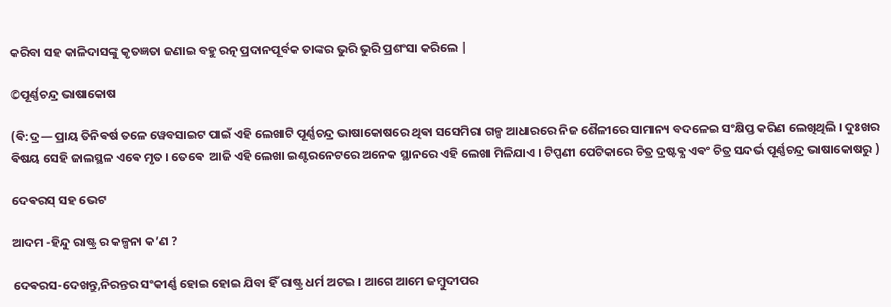କରିବା ସହ କାଳିଦାସଙ୍କୁ କୃତଜ୍ଞତା ଜଣାଇ ବହୁ ରତ୍ନ ପ୍ରଦାନପୂର୍ବକ ତାଙ୍କର ଭୁରି ଭୁରି ପ୍ରଶଂସା କରିଲେ |

©ପୂର୍ଣ୍ଣଚନ୍ଦ୍ର ଭାଷାକୋଷ

(ଵି:ଦ୍ର— ପ୍ରାୟ ତିନିଵର୍ଷ ତଳେ ୱେବସାଇଟ ପାଇଁ ଏହି ଲେଖାଟି ପୂର୍ଣ୍ଣଚନ୍ଦ୍ର ଭାଷାକୋଷରେ ଥିଵା ସସେମିରା ଗଳ୍ପ ଆଧାରରେ ନିଜ ଶୈଳୀରେ ସାମାନ୍ୟ ବଦଳେଇ ସଂକ୍ଷିପ୍ତ କରିଣ ଲେଖିଥିଲି । ଦୁଃଖର ଵିଷୟ ସେହି ଜାଲସ୍ଥଳ ଏଵେ ମୃତ । ତେଵେ  ଆଜି ଏହି ଲେଖା ଇଣ୍ଟରନେଟରେ ଅନେକ ସ୍ଥାନରେ ଏହି ଲେଖା ମିଳିଯାଏ । ଟିପ୍ପଣୀ ପେଟିକାରେ ଚିତ୍ର ଦ୍ରଷ୍ଟଵ୍ଯ ଏଵଂ ଚିତ୍ର ସନ୍ଦର୍ଭ ପୂର୍ଣ୍ଣଚନ୍ଦ୍ର ଭାଷାକୋଷରୁ )

ଦେଵରସ୍ ସହ ଭେଟ

ଆଦମ -ହିନ୍ଦୁ ରାଷ୍ଟ୍ର ର କଳ୍ପନା କ’ଣ ?

ଦେଵରସ-ଦେଖନ୍ତୁ,ନିରନ୍ତର ସଂକୀର୍ଣ୍ଣ ହୋଇ ହୋଇ ଯିବା ହିଁ ରାଷ୍ଟ୍ର ଧର୍ମ ଅଟଇ । ଆଗେ ଆମେ ଜମ୍ବୁଦୀପର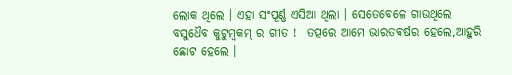ଲୋକ ଥିଲେ । ଏହା ସଂପୂର୍ଣ୍ଣ ଏସିଆ ଥିଲା । ସେତେବେଳେ ଗାଉଥିଲେ ବସୁଧୈବ କୁଟୁମ୍ଵକମ୍ ର ଗୀତ !  ତତ୍ପରେ ଆମେ ଭାରତଵର୍ଷର ହେଲେ,ଆହୁରି ଛୋଟ ହେଲେ ।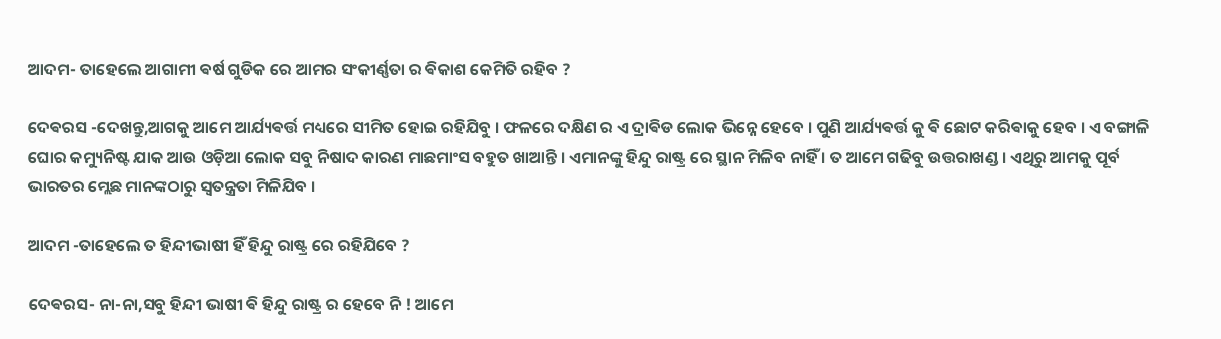ଆଦମ- ତାହେଲେ ଆଗାମୀ ଵର୍ଷ ଗୁଡିକ ରେ ଆମର ସଂକୀର୍ଣ୍ଣତା ର ଵିକାଶ କେମିତି ରହିବ ?

ଦେଵରସ -ଦେଖନ୍ତୁ,ଆଗକୁ ଆମେ ଆର୍ଯ୍ୟଵର୍ତ୍ତ ମଧ୍ୟରେ ସୀମିତ ହୋଇ ରହିଯିବୁ । ଫଳରେ ଦକ୍ଷିଣ ର ଏ ଦ୍ରାଵିଡ ଲୋକ ଭିନ୍ନେ ହେବେ । ପୁଣି ଆର୍ଯ୍ୟଵର୍ତ୍ତ କୁ ଵି ଛୋଟ କରିଵାକୁ ହେବ । ଏ ବଙ୍ଗାଳି ଘୋର କମ୍ୟୁନିଷ୍ଟ ଯାକ ଆଉ ଓଡ଼ିଆ ଲୋକ ସବୁ ନିଷାଦ କାରଣ ମାଛମାଂସ ବହୁତ ଖାଆନ୍ତି । ଏମାନଙ୍କୁ ହିନ୍ଦୁ ରାଷ୍ଟ୍ର ରେ ସ୍ଥାନ ମିଳିବ ନାହିଁ । ତ ଆମେ ଗଢିବୁ ଉତ୍ତରାଖଣ୍ଡ । ଏଥିରୁ ଆମକୁ ପୂର୍ବ ଭାରତର ମ୍ଲେଛ ମାନଙ୍କଠାରୁ ସ୍ଵତନ୍ତ୍ରତା ମିଳିଯିବ ।

ଆଦମ -ତାହେଲେ ତ ହିନ୍ଦୀଭାଷୀ ହିଁ ହିନ୍ଦୁ ରାଷ୍ଟ୍ର ରେ ରହିଯିବେ ?

ଦେଵରସ- ନା-ନା,ସବୁ ହିନ୍ଦୀ ଭାଷୀ ଵି ହିନ୍ଦୁ ରାଷ୍ଟ୍ର ର ହେବେ ନି ! ଆମେ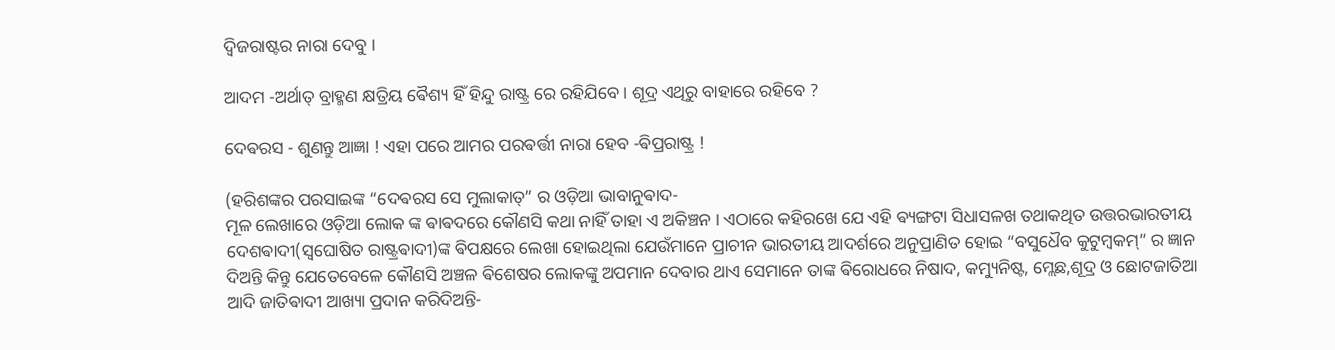ଦ୍ଵିଜରାଷ୍ଟର ନାରା ଦେବୁ ।

ଆଦମ -ଅର୍ଥାତ୍ ବ୍ରାହ୍ମଣ କ୍ଷତ୍ରିୟ ଵୈଶ୍ୟ ହିଁ ହିନ୍ଦୁ ରାଷ୍ଟ୍ର ରେ ରହିଯିବେ । ଶୂଦ୍ର ଏଥିରୁ ବାହାରେ ରହିବେ ?

ଦେଵରସ - ଶୁଣନ୍ତୁ ଆଜ୍ଞା ! ଏହା ପରେ ଆମର ପରଵର୍ତ୍ତୀ ନାରା ହେବ -ଵିପ୍ରରାଷ୍ଟ୍ର !

(ହରିଶଙ୍କର ପରସାଇଙ୍କ “ଦେଵରସ ସେ ମୁଲାକାତ୍” ର ଓଡ଼ିଆ ଭାବାନୁଵାଦ-
ମୂଳ ଲେଖାରେ ଓଡ଼ିଆ ଲୋକ ଙ୍କ ଵାଵଦରେ କୌଣସି କଥା ନାହିଁ ତାହା ଏ ଅକିଞ୍ଚନ । ଏଠାରେ କହିରଖେ ଯେ ଏହି ଵ୍ୟଙ୍ଗଟା ସିଧାସଳଖ ତଥାକଥିତ ଉତ୍ତରଭାରତୀୟ ଦେଶଵାଦୀ(ସ୍ଵଘୋଷିତ ରାଷ୍ଟ୍ରଵାଦୀ)ଙ୍କ ଵିପକ୍ଷରେ ଲେଖା ହୋଇଥିଲା ଯେଉଁମାନେ ପ୍ରାଚୀନ ଭାରତୀୟ ଆଦର୍ଶରେ ଅନୁପ୍ରାଣିତ ହୋଇ “ବସୁଧୈବ କୁଟୁମ୍ଵକମ୍” ର ଜ୍ଞାନ ଦିଅନ୍ତି କିନ୍ତୁ ଯେତେବେଳେ କୌଣସି ଅଞ୍ଚଳ ଵିଶେଷର ଲୋକଙ୍କୁ ଅପମାନ ଦେବାର ଥାଏ ସେମାନେ ତାଙ୍କ ଵିରୋଧରେ ନିଷାଦ, କମ୍ୟୁନିଷ୍ଟ, ମ୍ଲେଛ,ଶୂଦ୍ର ଓ ଛୋଟଜାତିଆ ଆଦି ଜାତିଵାଦୀ ଆଖ୍ୟା ପ୍ରଦାନ କରିଦିଅନ୍ତି-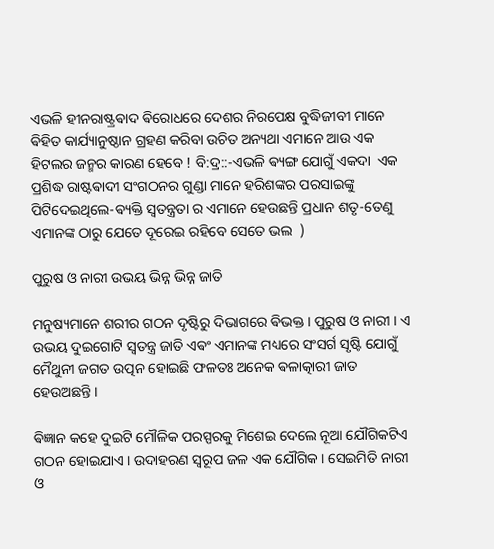ଏଭଳି ହୀନରାଷ୍ଟ୍ରଵାଦ ଵିରୋଧରେ ଦେଶର ନିରପେକ୍ଷ ବୁଦ୍ଧିଜୀବୀ ମାନେ ଵିହିତ କାର୍ଯ୍ୟାନୁଷ୍ଠାନ ଗ୍ରହଣ କରିବା ଉଚିତ ଅନ୍ୟଥା ଏମାନେ ଆଉ ଏକ ହିଟଲର ଜନ୍ମର କାରଣ ହେବେ ! ବି:ଦ୍ର::-ଏଭଳି ଵ୍ୟଙ୍ଗ ଯୋଗୁଁ ଏକଦା  ଏକ ପ୍ରଶିଦ୍ଧ ରାଷ୍ଟଵାଦୀ ସଂଗଠନର ଗୁଣ୍ଡା ମାନେ ହରିଶଙ୍କର ପରସାଇଙ୍କୁ ପିଟିଦେଇଥିଲେ-ଵ୍ୟକ୍ତି ସ୍ଵତନ୍ତ୍ରତା ର ଏମାନେ ହେଉଛନ୍ତି ପ୍ରଧାନ ଶତୃ-ତେଣୁ ଏମାନଙ୍କ ଠାରୁ ଯେତେ ଦୂରେଇ ରହିବେ ସେତେ ଭଲ  )

ପୁରୁଷ ଓ ନାରୀ ଉଭୟ ଭିନ୍ନ ଭିନ୍ନ ଜାତି

ମନୁଷ୍ୟମାନେ ଶରୀର ଗଠନ ଦୃଷ୍ଟିରୁ ଦିଭାଗରେ ଵିଭକ୍ତ । ପୁରୁଷ ଓ ନାରୀ । ଏ ଉଭୟ ଦୁଇଗୋଟି ସ୍ଵତନ୍ତ୍ର ଜାତି ଏଵଂ ଏମାନଙ୍କ ମଧ୍ୟରେ ସଂସର୍ଗ ସୃଷ୍ଟି ଯୋଗୁଁ ମୈଥୁନୀ ଜଗତ ଉତ୍ପନ ହୋଇଛି ଫଳତଃ ଅନେକ ଵଳାତ୍କାରୀ ଜାତ ହେଉଅଛନ୍ତି ।

ଵିଜ୍ଞାନ କହେ ଦୁଇଟି ମୌଳିକ ପରସ୍ପରକୁ ମିଶେଇ ଦେଲେ ନୂଆ ଯୌଗିକଟିଏ ଗଠନ ହୋଇଯାଏ । ଉଦାହରଣ ସ୍ୱରୂପ ଜଳ ଏକ ଯୌଗିକ । ସେଇମିତି ନାରୀ ଓ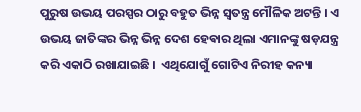ପୁରୁଷ ଉଭୟ ପରସ୍ପର ଠାରୁ ବହୁତ ଭିନ୍ନ ସ୍ଵତନ୍ତ୍ର ମୌଳିକ ଅଟନ୍ତି । ଏ ଉଭୟ ଜାତିଙ୍କର ଭିନ୍ନ ଭିନ୍ନ ଦେଶ ହେଵାର ଥିଲା ଏମାନଙ୍କୁ ଷଡ଼ଯନ୍ତ୍ର କରି ଏକାଠି ରଖାଯାଇଛି ।  ଏଥିଯୋଗୁଁ ଗୋଟିଏ ନିରୀହ କନ୍ୟା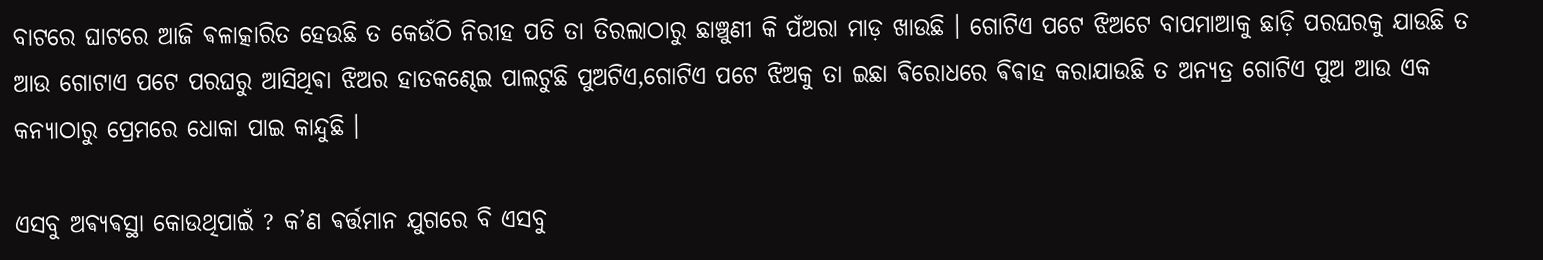ବାଟରେ ଘାଟରେ ଆଜି ଵଳାତ୍କାରିତ ହେଉଛି ତ କେଉଁଠି ନିରୀହ ପତି ତା ତିରଲାଠାରୁ ଛାଞ୍ଚୁଣୀ କି ପଁଅରା ମାଡ଼ ଖାଉଛି । ଗୋଟିଏ ପଟେ ଝିଅଟେ ବାପମାଆକୁ ଛାଡ଼ି ପରଘରକୁ ଯାଉଛି ତ ଆଉ ଗୋଟାଏ ପଟେ ପରଘରୁ ଆସିଥିଵା ଝିଅର ହାତକଣ୍ଢେଇ ପାଲଟୁଛି ପୁଅଟିଏ,ଗୋଟିଏ ପଟେ ଝିଅକୁ ତା ଇଛା ଵିରୋଧରେ ଵିଵାହ କରାଯାଉଛି ତ ଅନ୍ଯତ୍ର ଗୋଟିଏ ପୁଅ ଆଉ ଏକ କନ୍ୟାଠାରୁ ପ୍ରେମରେ ଧୋକା ପାଇ କାନ୍ଦୁଛି ।

ଏସବୁ ଅଵ୍ଯଵସ୍ଥା କୋଉଥିପାଇଁ ? କ’ଣ ଵର୍ତ୍ତମାନ ଯୁଗରେ ବି ଏସବୁ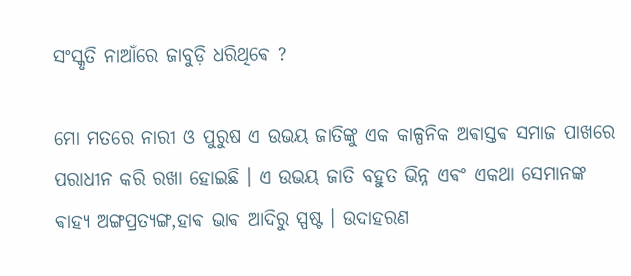ସଂସ୍କୃତି ନାଆଁରେ ଜାବୁଡ଼ି ଧରିଥିଵେ ?

ମୋ ମତରେ ନାରୀ ଓ ପୁରୁଷ ଏ ଉଭୟ ଜାତିଙ୍କୁ ଏକ କାଳ୍ପନିକ ଅଵାସ୍ତଵ ସମାଜ ପାଖରେ ପରାଧୀନ କରି ରଖା ହୋଇଛି । ଏ ଉଭୟ ଜାତି ବହୁତ ଭିନ୍ନ ଏଵଂ ଏକଥା ସେମାନଙ୍କ ଵାହ୍ଯ ଅଙ୍ଗପ୍ରତ୍ଯଙ୍ଗ,ହାଵ ଭାଵ ଆଦିରୁ ସ୍ପଷ୍ଟ । ଉଦାହରଣ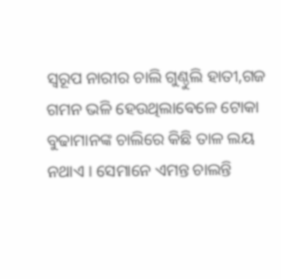ସ୍ୱରୂପ ନାରୀର ଚାଲି ଗୁଣ୍ଠୁଲି ହାତୀ,ଗଜ ଗମନ ଭଳି ହେଉଥିଲାଵେଳେ ଟୋକା ବୁଢାମାନଙ୍କ ଚାଲିରେ କିଛି ତାଳ ଲୟ ନଥାଏ । ସେମାନେ ଏମନ୍ତ ଚାଲନ୍ତି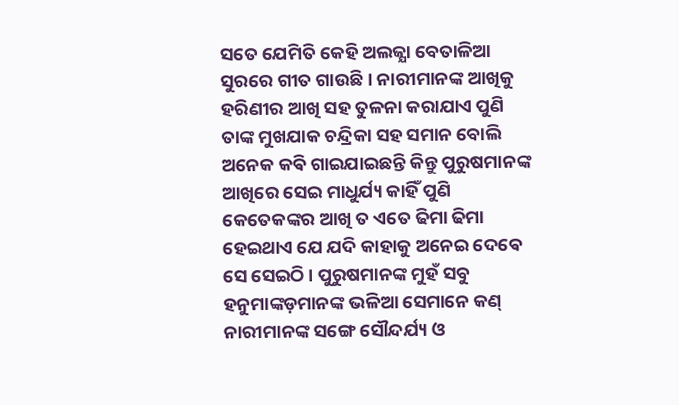ସତେ ଯେମିତି କେହି ଅଲଜ୍ଯା ବେତାଳିଆ ସୁରରେ ଗୀତ ଗାଉଛି । ନାରୀମାନଙ୍କ ଆଖିକୁ ହରିଣୀର ଆଖି ସହ ତୁଳନା କରାଯାଏ ପୁଣି ତାଙ୍କ ମୁଖଯାକ ଚନ୍ଦ୍ରିକା ସହ ସମାନ ବୋଲି ଅନେକ କଵି ଗାଇଯାଇଛନ୍ତି କିନ୍ତୁ ପୁରୁଷମାନଙ୍କ ଆଖିରେ ସେଇ ମାଧୁର୍ଯ୍ୟ କାହିଁ ପୁଣି କେତେକଙ୍କର ଆଖି ତ ଏତେ ଢିମା ଢିମା ହେଇଥାଏ ଯେ ଯଦି କାହାକୁ ଅନେଇ ଦେଵେ ସେ ସେଇଠି । ପୁରୁଷମାନଙ୍କ ମୁହଁ ସବୁ ହନୁମାଙ୍କଡ଼ମାନଙ୍କ ଭଳିଆ ସେମାନେ କଣ୍ ନାରୀମାନଙ୍କ ସଙ୍ଗେ ସୌନ୍ଦର୍ଯ୍ୟ ଓ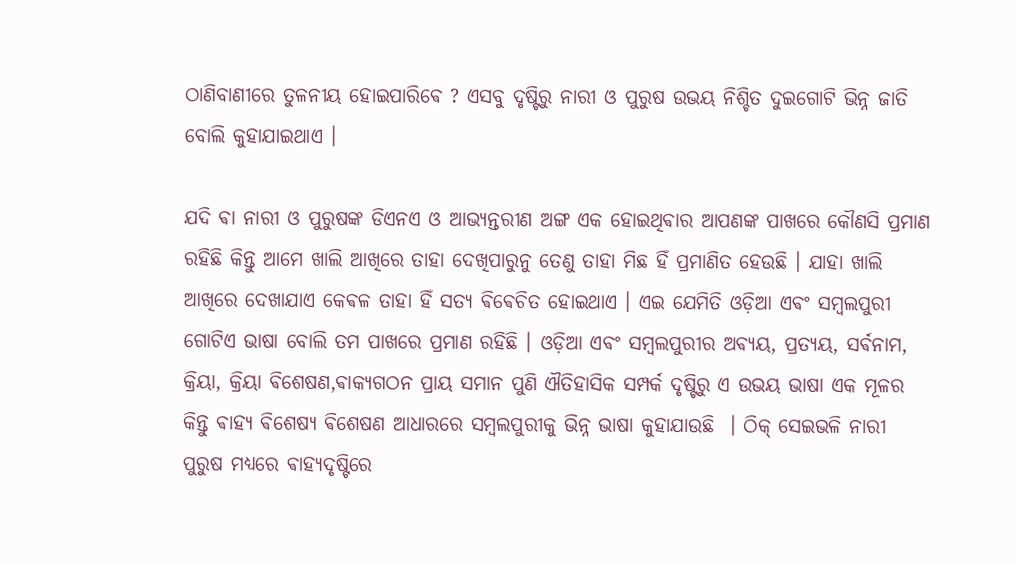ଠାଣିବାଣୀରେ ତୁଳନୀୟ ହୋଇପାରିଵେ ? ଏସବୁ ଦୃଷ୍ଟିରୁ ନାରୀ ଓ ପୁରୁଷ ଉଭୟ ନିଶ୍ଚିତ ଦୁଇଗୋଟି ଭିନ୍ନ ଜାତି ବୋଲି କୁହାଯାଇଥାଏ ।

ଯଦି ଵା ନାରୀ ଓ ପୁରୁଷଙ୍କ ଡିଏନଏ ଓ ଆଭ୍ଯନ୍ତରୀଣ ଅଙ୍ଗ ଏକ ହୋଇଥିଵାର ଆପଣଙ୍କ ପାଖରେ କୌଣସି ପ୍ରମାଣ ରହିଛି କିନ୍ତୁ ଆମେ ଖାଲି ଆଖିରେ ତାହା ଦେଖିପାରୁନୁ ତେଣୁ ତାହା ମିଛ ହିଁ ପ୍ରମାଣିତ ହେଉଛି । ଯାହା ଖାଲି ଆଖିରେ ଦେଖାଯାଏ କେଵଳ ତାହା ହିଁ ସତ୍ୟ ଵିଵେଚିତ ହୋଇଥାଏ । ଏଇ ଯେମିତି ଓଡ଼ିଆ ଏଵଂ ସମ୍ବଲପୁରୀ ଗୋଟିଏ ଭାଷା ବୋଲି ତମ ପାଖରେ ପ୍ରମାଣ ରହିଛି । ଓଡ଼ିଆ ଏଵଂ ସମ୍ବଲପୁରୀର ଅଵ୍ଯୟ, ପ୍ରତ୍ଯୟ, ସର୍ଵନାମ, କ୍ରିୟା, କ୍ରିୟା ଵିଶେଷଣ,ଵାକ୍ଯଗଠନ ପ୍ରାୟ ସମାନ ପୁଣି ଐତିହାସିକ ସମ୍ପର୍କ ଦୃଷ୍ଟିରୁ ଏ ଉଭୟ ଭାଷା ଏକ ମୂଳର କିନ୍ତୁ ଵାହ୍ଯ ଵିଶେଷ୍ଯ ଵିଶେଷଣ ଆଧାରରେ ସମ୍ବଲପୁରୀକୁ ଭିନ୍ନ ଭାଷା କୁହାଯାଉଛି  । ଠିକ୍ ସେଇଭଳି ନାରୀ ପୁରୁଷ ମଧ୍ୟରେ ଵାହ୍ଯଦୃଷ୍ଟିରେ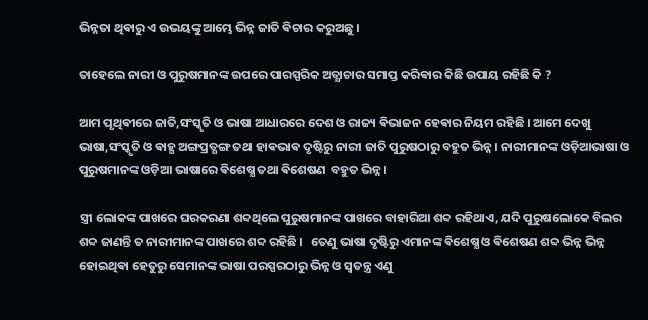ଭିନ୍ନତା ଥିଵାରୁ ଏ ଉଭୟଙ୍କୁ ଆମ୍ଭେ ଭିନ୍ନ ଜାତି ଵିଚାର କରୁଅଛୁ ।

ତାହେଲେ ନାରୀ ଓ ପୁରୁଷମାନଙ୍କ ଉପରେ ପାରସ୍ପରିକ ଅତ୍ଯାଚାର ସମାପ୍ତ କରିଵାର କିଛି ଉପାୟ ରହିଛି କି ?

ଆମ ପୃଥିଵୀରେ ଜାତି,ସଂସ୍କୃତି ଓ ଭାଷା ଆଧାରରେ ଦେଶ ଓ ରାଜ୍ୟ ଵିଭାଜନ ହେଵାର ନିୟମ ରହିଛି । ଆମେ ଦେଖୁ ଭାଷା,ସଂସ୍କୃତି ଓ ଵାହ୍ଯ ଅଙ୍ଗପ୍ରତ୍ଯଙ୍ଗ ତଥା ହାଵଭାଵ ଦୃଷ୍ଟିରୁ ନାରୀ ଜାତି ପୁରୁଷଠାରୁ ବହୁତ ଭିନ୍ନ । ନାରୀମାନଙ୍କ ଓଡ଼ିଆଭାଷା ଓ ପୁରୁଷମାନଙ୍କ ଓଡ଼ିଆ ଭାଷାରେ ଵିଶେଷ୍ଯ ତଥା ଵିଶେଷଣ  ବହୁତ ଭିନ୍ନ ।

ସ୍ତ୍ରୀ ଲୋକଙ୍କ ପାଖରେ ଘରକରଣା ଶବ୍ଦଥିଲେ ପୁରୁଷମାନଙ୍କ ପାଖରେ ବାହାରିଆ ଶବ୍ଦ ରହିଥାଏ, ଯଦି ପୁରୁଷଲୋକେ ବିଲର ଶବ୍ଦ ଜାଣନ୍ତି ତ ନାରୀମାନଙ୍କ ପାଖରେ ଶବ୍ଦ ରହିଛି ।   ତେଣୁ ଭାଷା ଦୃଷ୍ଟିରୁ ଏମାନଙ୍କ ଵିଶେଷ୍ଯ ଓ ଵିଶେଷଣ ଶବ୍ଦ ଭିନ୍ନ ଭିନ୍ନ ହୋଇଥିଵା ହେତୁରୁ ସେମାନଙ୍କ ଭାଷା ପରସ୍ପରଠାରୁ ଭିନ୍ନ ଓ ସ୍ଵତନ୍ତ୍ର ଏଣୁ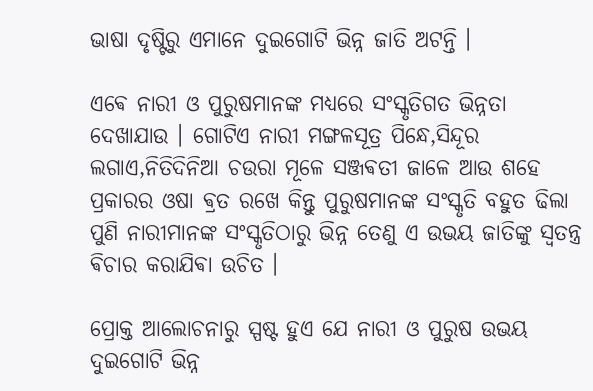ଭାଷା ଦୃଷ୍ଟିରୁ ଏମାନେ ଦୁଇଗୋଟି ଭିନ୍ନ ଜାତି ଅଟନ୍ତି ।

ଏଵେ ନାରୀ ଓ ପୁରୁଷମାନଙ୍କ ମଧ୍ୟରେ ସଂସ୍କୃତିଗତ ଭିନ୍ନତା ଦେଖାଯାଉ । ଗୋଟିଏ ନାରୀ ମଙ୍ଗଳସୂତ୍ର ପିନ୍ଧେ,ସିନ୍ଦୂର ଲଗାଏ,ନିତିଦିନିଆ ଚଉରା ମୂଳେ ସଞ୍ଜଵତୀ ଜାଳେ ଆଉ ଶହେ ପ୍ରକାରର ଓଷା ଵ୍ରତ ରଖେ କିନ୍ତୁ ପୁରୁଷମାନଙ୍କ ସଂସ୍କୃତି ବହୁତ ଢିଲା ପୁଣି ନାରୀମାନଙ୍କ ସଂସ୍କୃତିଠାରୁ ଭିନ୍ନ ତେଣୁ ଏ ଉଭୟ ଜାତିଙ୍କୁ ସ୍ଵତନ୍ତ୍ର ଵିଚାର କରାଯିଵା ଉଚିତ ।

ପ୍ରୋକ୍ତ ଆଲୋଚନାରୁ ସ୍ପଷ୍ଟ ହୁଏ ଯେ ନାରୀ ଓ ପୁରୁଷ ଉଭୟ ଦୁଇଗୋଟି ଭିନ୍ନ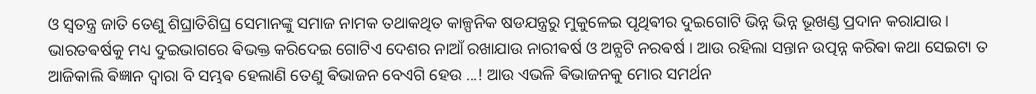ଓ ସ୍ଵତନ୍ତ୍ର ଜାତି ତେଣୁ ଶିଘ୍ରାତିଶିଘ୍ର ସେମାନଙ୍କୁ ସମାଜ ନାମକ ତଥାକଥିତ କାଳ୍ପନିକ ଷଡଯନ୍ତ୍ରରୁ ମୁକୁଳେଇ ପୃଥିଵୀର ଦୁଇଗୋଟି ଭିନ୍ନ ଭିନ୍ନ ଭୂଖଣ୍ଡ ପ୍ରଦାନ କରାଯାଉ । ଭାରତଵର୍ଷକୁ ମଧ୍ୟ ଦୁଇଭାଗରେ ଵିଭକ୍ତ କରିଦେଇ ଗୋଟିଏ ଦେଶର ନାଆଁ ରଖାଯାଉ ନାରୀଵର୍ଷ ଓ ଅନ୍ଯଟି ନରଵର୍ଷ । ଆଉ ରହିଲା ସନ୍ତାନ ଉତ୍ପନ୍ନ କରିଵା କଥା ସେଇଟା ତ ଆଜିକାଲି ଵିଜ୍ଞାନ ଦ୍ଵାରା ବି ସମ୍ଭଵ ହେଲାଣି ତେଣୁ ଵିଭାଜନ ବେଏଗି ହେଉ ...! ଆଉ ଏଭଳି ଵିଭାଜନକୁ ମୋର ସମର୍ଥନ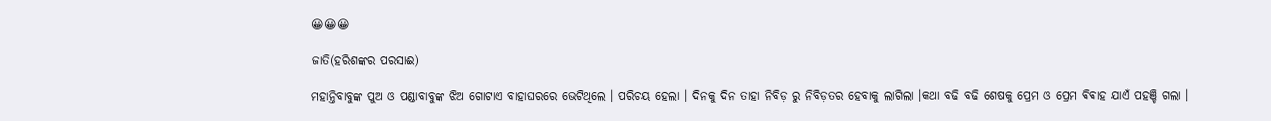😀😀😀

ଜାତି(ହରିଶଙ୍କର ପରସାଈ)

ମହାନ୍ତିବାବୁଙ୍କ ପୁଅ ଓ ପଣ୍ଡାବାବୁଙ୍କ ଝିଅ ଗୋଟାଏ ବାହାଘରରେ ଭେଟିଥିଲେ । ପରିଚୟ ହେଲା । ଦିନକୁ ଦିନ ତାହା ନିବିଡ଼ ରୁ ନିବିଡ଼ତର ହେବାକୁ ଲାଗିଲା ।କଥା ବଢି ବଢି ଶେଷକୁ ପ୍ରେମ ଓ ପ୍ରେମ ଵିଵାହ ଯାଏଁ ପହଞ୍ଚି ଗଲା ।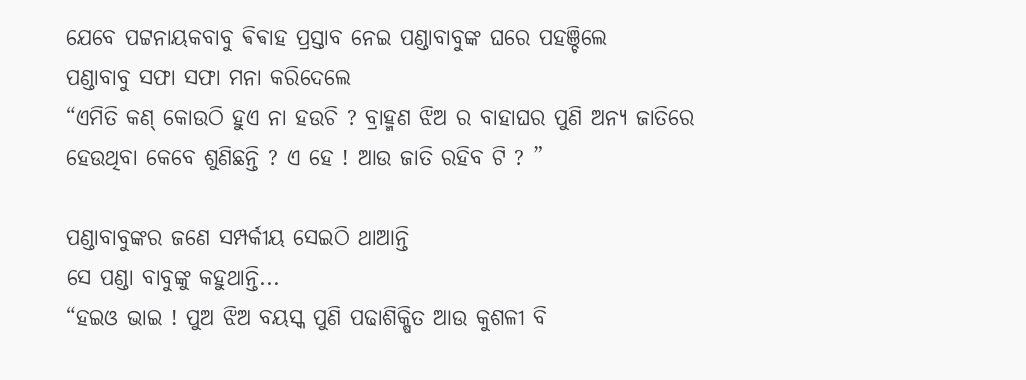ଯେବେ ପଟ୍ଟନାୟକବାବୁ ଵିଵାହ ପ୍ରସ୍ତାବ ନେଇ ପଣ୍ଡାବାବୁଙ୍କ ଘରେ ପହଞ୍ଚିଲେ
ପଣ୍ଡାବାବୁ ସଫା ସଫା ମନା କରିଦେଲେ
“ଏମିତି କଣ୍ କୋଉଠି ହୁଏ ନା ହଉଚି ? ବ୍ରାହ୍ମଣ ଝିଅ ର ବାହାଘର ପୁଣି ଅନ୍ୟ ଜାତିରେ ହେଉଥିବା କେବେ ଶୁଣିଛନ୍ତି ? ଏ ହେ ! ଆଉ ଜାତି ରହିବ ଟି ? ”

ପଣ୍ଡାବାବୁଙ୍କର ଜଣେ ସମ୍ପର୍କୀୟ ସେଇଠି ଥାଆନ୍ତି
ସେ ପଣ୍ଡା ବାବୁଙ୍କୁ କହୁଥାନ୍ତି...
“ହଇଓ ଭାଇ ! ପୁଅ ଝିଅ ବୟସ୍କ ପୁଣି ପଢାଶିକ୍ଷିତ ଆଉ କୁଶଳୀ ବି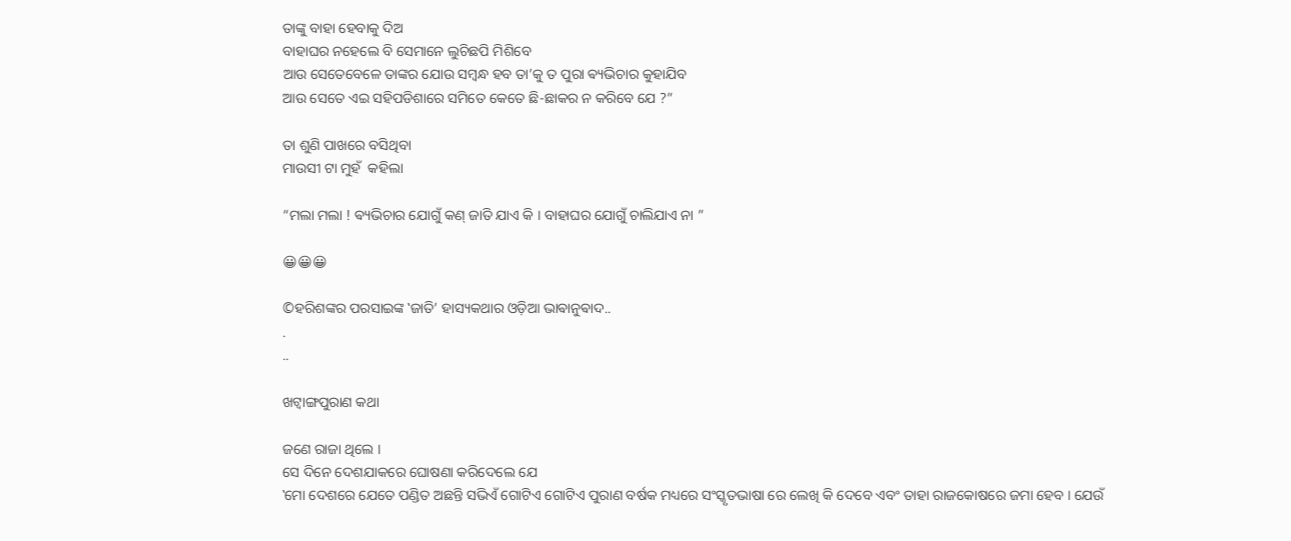ତାଙ୍କୁ ବାହା ହେବାକୁ ଦିଅ
ବାହାଘର ନହେଲେ ବି ସେମାନେ ଲୁଚିଛପି ମିଶିବେ
ଆଉ ସେତେବେଳେ ତାଙ୍କର ଯୋଉ ସମ୍ବନ୍ଧ ହବ ତା’କୁ ତ ପୁରା ଵ୍ୟଭିଚାର କୁହାଯିବ
ଆଉ ସେତେ ଏଇ ସହିପଡିଶାରେ ସମିତେ କେତେ ଛି-ଛାକର ନ କରିବେ ଯେ ?”

ତା ଶୁଣି ପାଖରେ ବସିଥିବା
ମାଉସୀ ଟା ମୁହଁ  କହିଲା

“ମଲା ମଲା ! ଵ୍ୟଭିଚାର ଯୋଗୁଁ କଣ୍ ଜାତି ଯାଏ କି । ବାହାଘର ଯୋଗୁଁ ଚାଲିଯାଏ ନା ”

😀😀😀

©ହରିଶଙ୍କର ପରସାଇଙ୍କ ‛ଜାତି’ ହାସ୍ୟକଥାର ଓଡ଼ିଆ ଭାଵାନୁଵାଦ..
.
..

ଖଟ୍ଵାଙ୍ଗପୁରାଣ କଥା

ଜଣେ ରାଜା ଥିଲେ ।
ସେ ଦିନେ ଦେଶଯାକରେ ଘୋଷଣା କରିଦେଲେ ଯେ
‛ମୋ ଦେଶରେ ଯେତେ ପଣ୍ଡିତ ଅଛନ୍ତି ସଭିଏଁ ଗୋଟିଏ ଗୋଟିଏ ପୁରାଣ ବର୍ଷକ ମଧ୍ୟରେ ସଂସ୍କୃତଭାଷା ରେ ଲେଖି କି ଦେବେ ଏବଂ ତାହା ରାଜକୋଷରେ ଜମା ହେବ । ଯେଉଁ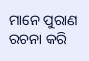ମାନେ ପୁରାଣ ରଚନା କରି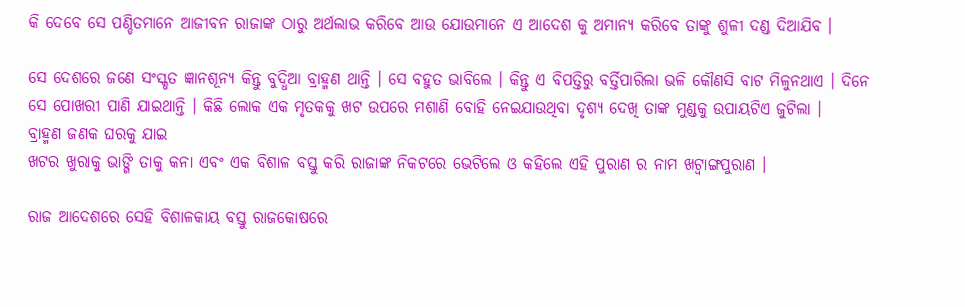କି ଦେବେ ସେ ପଣ୍ଡିତମାନେ ଆଜୀବନ ରାଜାଙ୍କ ଠାରୁ ଅର୍ଥଲାଭ କରିବେ ଆଉ ଯୋଉମାନେ ଏ ଆଦେଶ କୁ ଅମାନ୍ୟ କରିବେ ତାଙ୍କୁ ଶୁଳୀ ଦଣ୍ଡ ଦିଆଯିବ ।

ସେ ଦେଶରେ ଜଣେ ସଂସ୍କୃତ ଜ୍ଞାନଶୂନ୍ୟ କିନ୍ତୁ ବୁଦ୍ଧିଆ ବ୍ରାହ୍ମଣ ଥାନ୍ତି । ସେ ବହୁତ ଭାବିଲେ । କିନ୍ତୁ ଏ ବିପତ୍ତିରୁ ବର୍ତ୍ତିପାରିଲା ଭଳି କୌଣସି ବାଟ ମିଳୁନଥାଏ । ଦିନେ ସେ ପୋଖରୀ ପାଣି ଯାଇଥାନ୍ତି । କିଛି ଲୋକ ଏକ ମୃତକକୁ ଖଟ ଉପରେ ମଶାଣି ବୋହି ନେଇଯାଉଥିବା ଦୃଶ୍ୟ ଦେଖି ତାଙ୍କ ମୁଣ୍ଡକୁ ଉପାୟଟିଏ ଜୁଟିଲା ।
ବ୍ରାହ୍ମଣ ଜଣକ ଘରକୁ ଯାଇ
ଖଟର ଖୁରାକୁ ଭାଙ୍ଗି ତାକୁ କନା ଏବଂ ଏକ ବିଶାଳ ବସ୍ତୁ କରି ରାଜାଙ୍କ ନିକଟରେ ଭେଟିଲେ ଓ କହିଲେ ଏହି ପୁରାଣ ର ନାମ ଖଟ୍ବାଙ୍ଗପୁରାଣ ।

ରାଜ ଆଦେଶରେ ସେହି ବିଶାଳକାୟ ବସ୍ତୁ ରାଜକୋଷରେ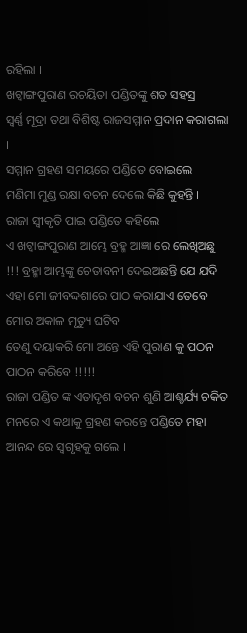ରହିଲା ।
ଖଟ୍ବାଙ୍ଗପୁରାଣ ରଚୟିତା ପଣ୍ଡିତଙ୍କୁ ଶତ ସହସ୍ର
ସ୍ବର୍ଣ୍ଣ ମୂଦ୍ରା ତଥା ବିଶିଷ୍ଟ ରାଜସମ୍ମାନ ପ୍ରଦାନ କରାଗଲା ।
ସମ୍ମାନ ଗ୍ରହଣ ସମୟରେ ପଣ୍ଡିତେ ବୋଇଲେ
ମଣିମା ମୁଣ୍ଡ ରକ୍ଷା ବଚନ ଦେଲେ କିଛି କୁହନ୍ତି ।
ରାଜା ସ୍ବୀକୃତି ପାଇ ପଣ୍ଡିତେ କହିଲେ
ଏ ଖଟ୍ବାଙ୍ଗପୁରାଣ ଆମ୍ଭେ ବ୍ରହ୍ମ ଆଜ୍ଞା ରେ ଲେଖିଅଛୁ !!! ବ୍ରହ୍ମା ଆମ୍ଭଙ୍କୁ ଚେତାବନୀ ଦେଇଅଛନ୍ତି ଯେ ଯଦି
ଏହା ମୋ ଜୀବଦ୍ଦଶାରେ ପାଠ କରାଯାଏ ତେବେ ମୋର ଅକାଳ ମୃତ୍ୟୁ ଘଟିବ
ତେଣୁ ଦୟାକରି ମୋ ଅନ୍ତେ ଏହି ପୁରାଣ କୁ ପଠନ ପାଠନ କରିବେ !!!!!
ରାଜା ପଣ୍ଡିତ ଙ୍କ ଏତାଦୃଶ ବଚନ ଶୁଣି ଆଶ୍ଚର୍ଯ୍ୟ ଚକିତ ମନରେ ଏ କଥାକୁ ଗ୍ରହଣ କରନ୍ତେ ପଣ୍ଡିତେ ମହା ଆନନ୍ଦ ରେ ସ୍ଵଗୃହକୁ ଗଲେ ।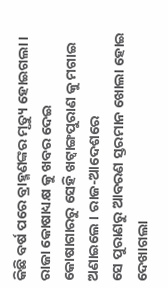କିଛି ବର୍ଷ ପରେ ବ୍ରାହ୍ମଣଙ୍କର ମୃତ୍ୟୁ ହୋଇଗଲା ।
ରାଜା କୋଷାଧ୍ୟକ୍ଷ କୁ ଖବର ଦେଇ କୋଷାଗାରରୁ ସେହି ଖଟ୍ବାଙ୍ଗପୁରାଣ କୁ ମଗାଇ
ଅଣାଇଲେ । ରାଜ-ଆଦେଶରେ
ସେ ପୁରାଣରୁ ଆବରଣ ସ୍ତରମାନ ଖୋଲା ହୋଇ ଦେଖାଗଲା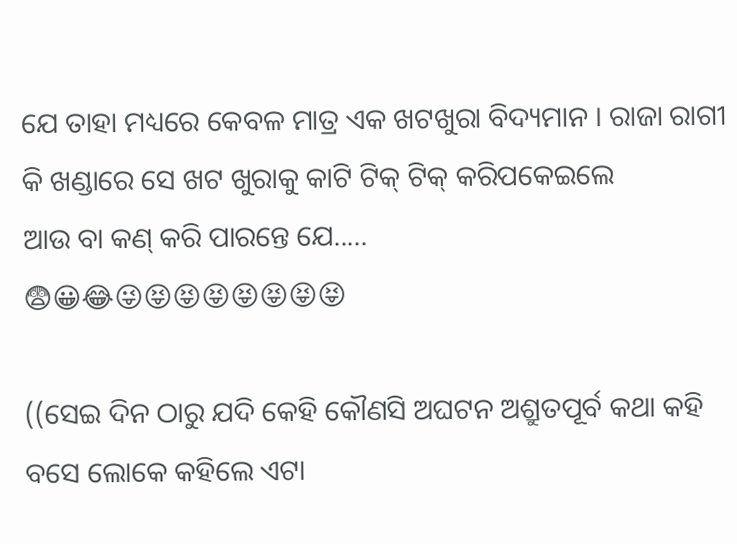ଯେ ତାହା ମଧ୍ୟରେ କେବଳ ମାତ୍ର ଏକ ଖଟଖୁରା ବିଦ୍ୟମାନ । ରାଜା ରାଗୀ କି ଖଣ୍ଡାରେ ସେ ଖଟ ଖୁରାକୁ କାଟି ଟିକ୍ ଟିକ୍ କରିପକେଇଲେ
ଆଉ ବା କଣ୍ କରି ପାରନ୍ତେ ଯେ.....
😨😀😂😜😝😝😝😝😝😝😝

((ସେଇ ଦିନ ଠାରୁ ଯଦି କେହି କୌଣସି ଅଘଟନ ଅଶ୍ରୁତପୂର୍ବ କଥା କହି ବସେ ଲୋକେ କହିଲେ ଏଟା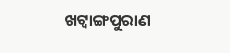ଖଟ୍ବାଙ୍ଗପୁରାଣ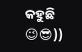କହୁଛି 😉😎))